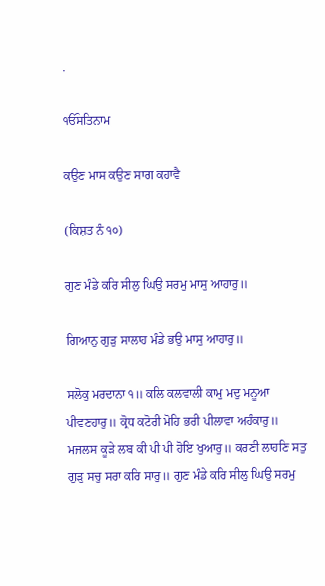.

ੴਸਤਿਨਾਮ

ਕਉਣ ਮਾਸ ਕਉਣ ਸਾਗ ਕਹਾਵੈ

(ਕਿਸ਼ਤ ਨੰ ੧੦)

ਗੁਣ ਮੰਡੇ ਕਰਿ ਸੀਲੁ ਘਿਉ ਸਰਮੁ ਮਾਸੁ ਆਹਾਰੁ॥

ਗਿਆਨੁ ਗੁੜੁ ਸਾਲਾਹ ਮੰਡੇ ਭਉ ਮਾਸੁ ਆਹਾਰੁ॥

ਸਲੋਕੁ ਮਰਦਾਨਾ ੧॥ ਕਲਿ ਕਲਵਾਲੀ ਕਾਮੁ ਮਦੁ ਮਨੂਆ ਪੀਵਣਹਾਰੁ॥ ਕ੍ਰੋਧ ਕਟੋਰੀ ਮੋਹਿ ਭਰੀ ਪੀਲਾਵਾ ਅਹੰਕਾਰੁ॥ ਮਜਲਸ ਕੂੜੇ ਲਬ ਕੀ ਪੀ ਪੀ ਹੋਇ ਖੁਆਰੁ॥ ਕਰਣੀ ਲਾਹਣਿ ਸਤੁ ਗੁੜੁ ਸਚੁ ਸਰਾ ਕਰਿ ਸਾਰੁ॥ ਗੁਣ ਮੰਡੇ ਕਰਿ ਸੀਲੁ ਘਿਉ ਸਰਮੁ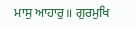ਮਾਸੁ ਆਹਾਰੁ॥ ਗੁਰਮੁਖਿ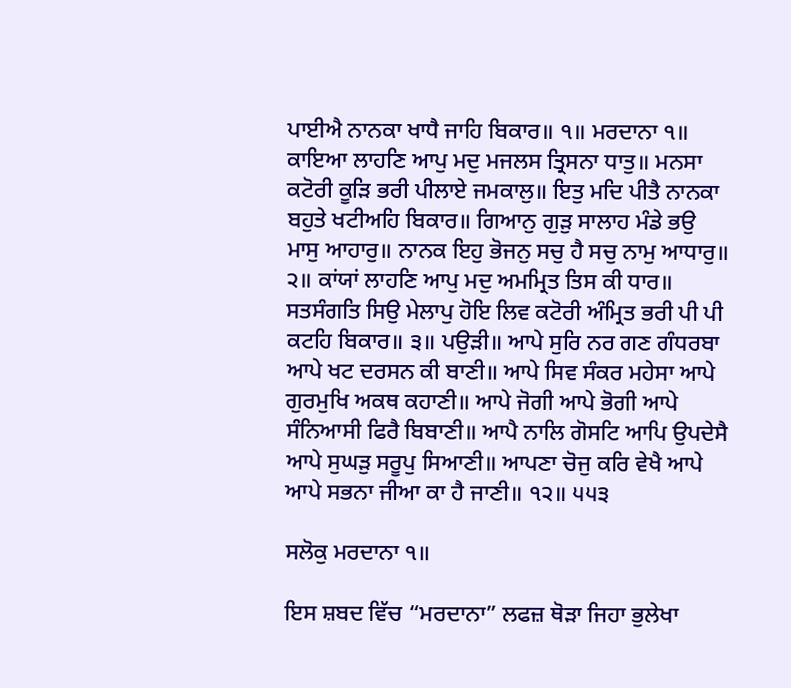ਪਾਈਐ ਨਾਨਕਾ ਖਾਧੈ ਜਾਹਿ ਬਿਕਾਰ॥ ੧॥ ਮਰਦਾਨਾ ੧॥ ਕਾਇਆ ਲਾਹਣਿ ਆਪੁ ਮਦੁ ਮਜਲਸ ਤ੍ਰਿਸਨਾ ਧਾਤੁ॥ ਮਨਸਾ ਕਟੋਰੀ ਕੂੜਿ ਭਰੀ ਪੀਲਾਏ ਜਮਕਾਲੁ॥ ਇਤੁ ਮਦਿ ਪੀਤੈ ਨਾਨਕਾ ਬਹੁਤੇ ਖਟੀਅਹਿ ਬਿਕਾਰ॥ ਗਿਆਨੁ ਗੁੜੁ ਸਾਲਾਹ ਮੰਡੇ ਭਉ ਮਾਸੁ ਆਹਾਰੁ॥ ਨਾਨਕ ਇਹੁ ਭੋਜਨੁ ਸਚੁ ਹੈ ਸਚੁ ਨਾਮੁ ਆਧਾਰੁ॥ ੨॥ ਕਾਂਯਾਂ ਲਾਹਣਿ ਆਪੁ ਮਦੁ ਅਮਮ੍ਰਿਤ ਤਿਸ ਕੀ ਧਾਰ॥ ਸਤਸੰਗਤਿ ਸਿਉ ਮੇਲਾਪੁ ਹੋਇ ਲਿਵ ਕਟੋਰੀ ਅੰਮ੍ਰਿਤ ਭਰੀ ਪੀ ਪੀ ਕਟਹਿ ਬਿਕਾਰ॥ ੩॥ ਪਉੜੀ॥ ਆਪੇ ਸੁਰਿ ਨਰ ਗਣ ਗੰਧਰਬਾ ਆਪੇ ਖਟ ਦਰਸਨ ਕੀ ਬਾਣੀ॥ ਆਪੇ ਸਿਵ ਸੰਕਰ ਮਹੇਸਾ ਆਪੇ ਗੁਰਮੁਖਿ ਅਕਥ ਕਹਾਣੀ॥ ਆਪੇ ਜੋਗੀ ਆਪੇ ਭੋਗੀ ਆਪੇ ਸੰਨਿਆਸੀ ਫਿਰੈ ਬਿਬਾਣੀ॥ ਆਪੈ ਨਾਲਿ ਗੋਸਟਿ ਆਪਿ ਉਪਦੇਸੈ ਆਪੇ ਸੁਘੜੁ ਸਰੂਪੁ ਸਿਆਣੀ॥ ਆਪਣਾ ਚੋਜੁ ਕਰਿ ਵੇਖੈ ਆਪੇ ਆਪੇ ਸਭਨਾ ਜੀਆ ਕਾ ਹੈ ਜਾਣੀ॥ ੧੨॥ ੫੫੩

ਸਲੋਕੁ ਮਰਦਾਨਾ ੧॥

ਇਸ ਸ਼ਬਦ ਵਿੱਚ “ਮਰਦਾਨਾ” ਲਫਜ਼ ਥੋੜਾ ਜਿਹਾ ਭੁਲੇਖਾ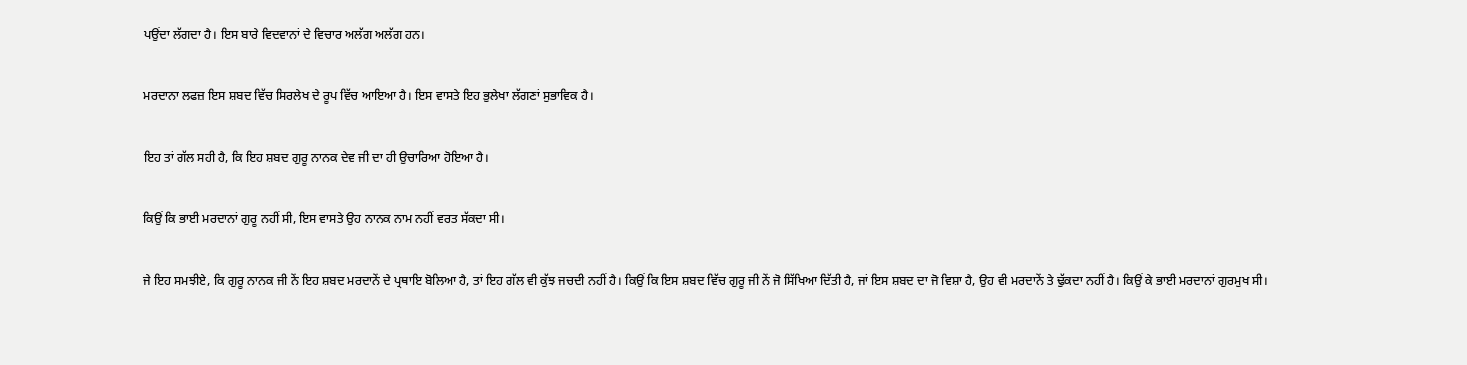ਪਉਂਦਾ ਲੱਗਦਾ ਹੈ। ਇਸ ਬਾਰੇ ਵਿਦਵਾਨਾਂ ਦੇ ਵਿਚਾਰ ਅਲੱਗ ਅਲੱਗ ਹਨ।

ਮਰਦਾਨਾ ਲਫਜ਼ ਇਸ ਸ਼ਬਦ ਵਿੱਚ ਸਿਰਲੇਖ ਦੇ ਰੂਪ ਵਿੱਚ ਆਇਆ ਹੈ। ਇਸ ਵਾਸਤੇ ਇਹ ਭੁਲੇਖਾ ਲੱਗਣਾਂ ਸੁਭਾਵਿਕ ਹੈ।

ਇਹ ਤਾਂ ਗੱਲ ਸਹੀ ਹੈ, ਕਿ ਇਹ ਸ਼ਬਦ ਗੁਰੂ ਨਾਨਕ ਦੇਵ ਜੀ ਦਾ ਹੀ ਉਚਾਰਿਆ ਹੋਇਆ ਹੈ।

ਕਿਉਂ ਕਿ ਭਾਈ ਮਰਦਾਨਾਂ ਗੁਰੂ ਨਹੀਂ ਸੀ, ਇਸ ਵਾਸਤੇ ਉਹ ਨਾਨਕ ਨਾਮ ਨਹੀਂ ਵਰਤ ਸੱਕਦਾ ਸੀ।

ਜੇ ਇਹ ਸਮਝੀਏ, ਕਿ ਗੁਰੂ ਨਾਨਕ ਜੀ ਨੇਂ ਇਹ ਸ਼ਬਦ ਮਰਦਾਨੇਂ ਦੇ ਪ੍ਰਥਾਇ ਬੋਲਿਆ ਹੈ, ਤਾਂ ਇਹ ਗੱਲ ਵੀ ਕੁੱਝ ਜਚਦੀ ਨਹੀਂ ਹੈ। ਕਿਉਂ ਕਿ ਇਸ ਸ਼ਬਦ ਵਿੱਚ ਗੁਰੂ ਜੀ ਨੇਂ ਜੋ ਸਿੱਖਿਆ ਦਿੱਤੀ ਹੈ, ਜਾਂ ਇਸ ਸ਼ਬਦ ਦਾ ਜੋ ਵਿਸ਼ਾ ਹੈ, ਉਹ ਵੀ ਮਰਦਾਨੇਂ ਤੇ ਢੁੱਕਦਾ ਨਹੀਂ ਹੈ। ਕਿਉਂ ਕੇ ਭਾਈ ਮਰਦਾਨਾਂ ਗੁਰਮੁਖ ਸੀ।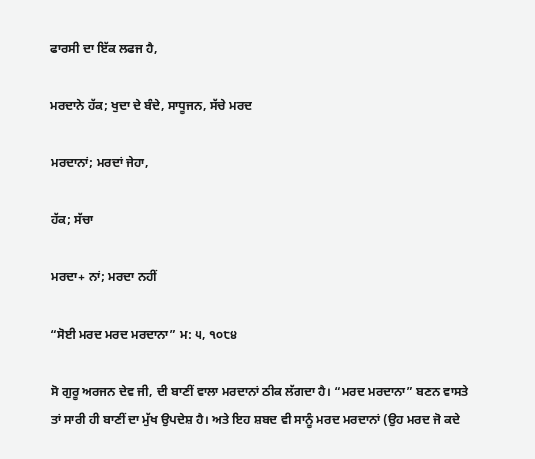ਫਾਰਸੀ ਦਾ ਇੱਕ ਲਫਜ ਹੈ,

ਮਰਦਾਨੇ ਹੱਕ; ਖੁਦਾ ਦੇ ਬੰਦੇ, ਸਾਧੂਜਨ, ਸੱਚੇ ਮਰਦ

ਮਰਦਾਨਾਂ; ਮਰਦਾਂ ਜੇਹਾ,

ਹੱਕ; ਸੱਚਾ

ਮਰਦਾ+ ਨਾਂ; ਮਰਦਾ ਨਹੀਂ

“ਸੋਈ ਮਰਦ ਮਰਦ ਮਰਦਾਨਾ” ਮ: ੫, ੧੦੮੪

ਸੋ ਗੁਰੂ ਅਰਜਨ ਦੇਵ ਜੀ, ਦੀ ਬਾਣੀਂ ਵਾਲਾ ਮਰਦਾਨਾਂ ਠੀਕ ਲੱਗਦਾ ਹੈ। “ਮਰਦ ਮਰਦਾਨਾ” ਬਣਨ ਵਾਸਤੇ ਤਾਂ ਸਾਰੀ ਹੀ ਬਾਣੀਂ ਦਾ ਮੁੱਖ ਉਪਦੇਸ਼ ਹੈ। ਅਤੇ ਇਹ ਸ਼ਬਦ ਵੀ ਸਾਨੂੰ ਮਰਦ ਮਰਦਾਨਾਂ (ਉਹ ਮਰਦ ਜੋ ਕਦੇ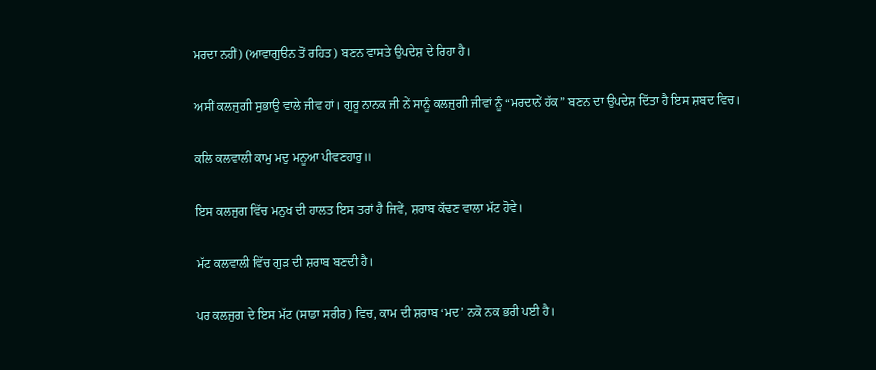ਮਰਦਾ ਨਹੀਂ) (ਆਵਾਗੁੳਨ ਤੋਂ ਰਹਿਤ) ਬਣਨ ਵਾਸਤੇ ਉਪਦੇਸ਼ ਦੇ ਰਿਹਾ ਹੈ।

ਅਸੀਂ ਕਲਜੁਗੀ ਸੁਭਾਉ ਵਾਲੇ ਜੀਵ ਹਾਂ। ਗੁਰੂ ਨਾਨਕ ਜੀ ਨੇਂ ਸਾਨੂੰ ਕਲਜੁਗੀ ਜੀਵਾਂ ਨੂੰ “ਮਰਦਾਨੇਂ ਹੱਕ” ਬਣਨ ਦਾ ਉਪਦੇਸ਼ ਦਿੱਤਾ ਹੈ ਇਸ ਸ਼ਬਦ ਵਿਚ।

ਕਲਿ ਕਲਵਾਲੀ ਕਾਮੁ ਮਦੁ ਮਨੂਆ ਪੀਵਣਹਾਰੁ॥

ਇਸ ਕਲਜੁਗ ਵਿੱਚ ਮਨੁਖ ਦੀ ਹਾਲਤ ਇਸ ਤਰਾਂ ਹੈ ਜਿਵੇਂ, ਸ਼ਰਾਬ ਕੱਢਣ ਵਾਲਾ ਮੱਟ ਹੋਵੇ।

ਮੱਟ ਕਲਵਾਲੀ ਵਿੱਚ ਗੁੜ ਦੀ ਸ਼ਰਾਬ ਬਣਦੀ ਹੈ।

ਪਰ ਕਲਜੁਗ ਦੇ ਇਸ ਮੱਟ (ਸਾਡਾ ਸਰੀਰ) ਵਿਚ, ਕਾਮ ਦੀ ਸ਼ਰਾਬ ‘ਮਦ’ ਨਕੋ ਨਕ ਭਰੀ ਪਈ ਹੈ।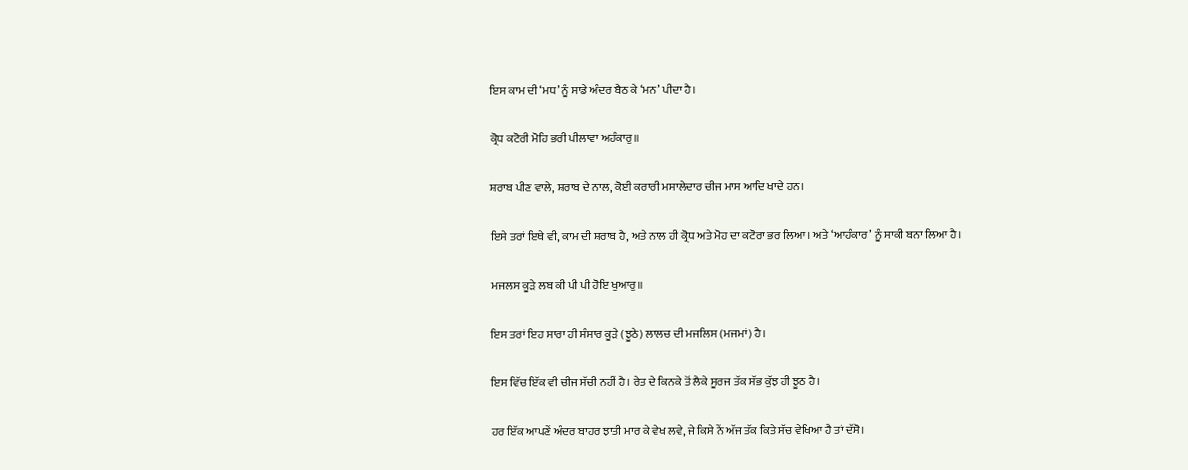ਇਸ ਕਾਮ ਦੀ ‘ਮਧ’ ਨੂੰ ਸਾਡੇ ਅੰਦਰ ਬੈਠ ਕੇ ‘ਮਨ’ ਪੀਦਾ ਹੈ।

ਕ੍ਰੋਧ ਕਟੋਰੀ ਮੋਹਿ ਭਰੀ ਪੀਲਾਵਾ ਅਹੰਕਾਰੁ॥

ਸ਼ਰਾਬ ਪੀਣ ਵਾਲੇ, ਸ਼ਰਾਬ ਦੇ ਨਾਲ, ਕੋਈ ਕਰਾਰੀ ਮਸਾਲੇਦਾਰ ਚੀਜ ਮਾਸ ਆਦਿ ਖਾਦੇ ਹਨ।

ਇਸੇ ਤਰਾਂ ਇਥੇ ਵੀ, ਕਾਮ ਦੀ ਸ਼ਰਾਬ ਹੈ, ਅਤੇ ਨਾਲ ਹੀ ਕ੍ਰੋਧ ਅਤੇ ਮੋਹ ਦਾ ਕਟੋਰਾ ਭਰ ਲਿਆ। ਅਤੇ ‘ਆਹੰਕਾਰ’ ਨੂੰ ਸਾਕੀ ਬਨਾ ਲਿਆ ਹੈ।

ਮਜਲਸ ਕੂੜੇ ਲਬ ਕੀ ਪੀ ਪੀ ਹੋਇ ਖੁਆਰੁ॥

ਇਸ ਤਰਾਂ ਇਹ ਸਾਰਾ ਹੀ ਸੰਸਾਰ ਕੂੜੇ (ਝੂਠੇ) ਲਾਲਚ ਦੀ ਮਜਲਿਸ (ਮਜਮਾਂ) ਹੈ।

ਇਸ ਵਿੱਚ ਇੱਕ ਵੀ ਚੀਜ ਸੱਚੀ ਨਹੀਂ ਹੈ। ਰੇਤ ਦੇ ਕਿਨਕੇ ਤੋਂ ਲੈਕੇ ਸੂਰਜ ਤੱਕ ਸੱਭ ਕੁੱਝ ਹੀ ਝੂਠ ਹੈ।

ਹਰ ਇੱਕ ਆਪਣੇਂ ਅੰਦਰ ਬਾਹਰ ਝਾਤੀ ਮਾਰ ਕੇ ਵੇਖ ਲਵੇ, ਜੇ ਕਿਸੇ ਨੇਂ ਅੱਜ ਤੱਕ ਕਿਤੇ ਸੱਚ ਵੇਖਿਆ ਹੈ ਤਾਂ ਦੱਸੋ।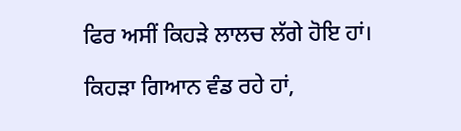ਫਿਰ ਅਸੀਂ ਕਿਹੜੇ ਲਾਲਚ ਲੱਗੇ ਹੋਇ ਹਾਂ।

ਕਿਹੜਾ ਗਿਆਨ ਵੰਡ ਰਹੇ ਹਾਂ,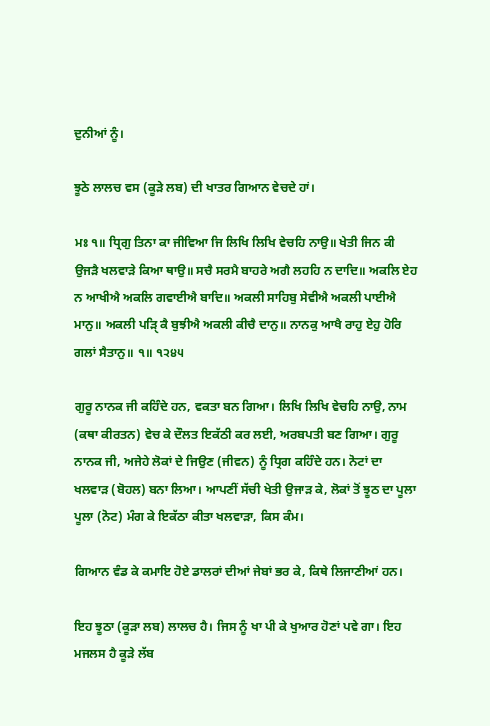ਦੁਨੀਆਂ ਨੂੰ।

ਝੂਠੇ ਲਾਲਚ ਵਸ (ਕੂੜੇ ਲਬ) ਦੀ ਖਾਤਰ ਗਿਆਨ ਵੇਚਦੇ ਹਾਂ।

ਮਃ ੧॥ ਧ੍ਰਿਗੁ ਤਿਨਾ ਕਾ ਜੀਵਿਆ ਜਿ ਲਿਖਿ ਲਿਖਿ ਵੇਚਹਿ ਨਾਉ॥ ਖੇਤੀ ਜਿਨ ਕੀ ਉਜੜੈ ਖਲਵਾੜੇ ਕਿਆ ਥਾਉ॥ ਸਚੈ ਸਰਮੈ ਬਾਹਰੇ ਅਗੈ ਲਹਹਿ ਨ ਦਾਦਿ॥ ਅਕਲਿ ਏਹ ਨ ਆਖੀਐ ਅਕਲਿ ਗਵਾਈਐ ਬਾਦਿ॥ ਅਕਲੀ ਸਾਹਿਬੁ ਸੇਵੀਐ ਅਕਲੀ ਪਾਈਐ ਮਾਨੁ॥ ਅਕਲੀ ਪੜਿੑ ਕੈ ਬੁਝੀਐ ਅਕਲੀ ਕੀਚੈ ਦਾਨੁ॥ ਨਾਨਕੁ ਆਖੈ ਰਾਹੁ ਏਹੁ ਹੋਰਿ ਗਲਾਂ ਸੈਤਾਨੁ॥ ੧॥ ੧੨੪੫

ਗੁਰੂ ਨਾਨਕ ਜੀ ਕਹਿੰਦੇ ਹਨ, ਵਕਤਾ ਬਨ ਗਿਆ। ਲਿਖਿ ਲਿਖਿ ਵੇਚਹਿ ਨਾਉ, ਨਾਮ (ਕਥਾ ਕੀਰਤਨ) ਵੇਚ ਕੇ ਦੌਲਤ ਇਕੱਠੀ ਕਰ ਲਈ, ਅਰਬਪਤੀ ਬਣ ਗਿਆ। ਗੁਰੂ ਨਾਨਕ ਜੀ, ਅਜੇਹੇ ਲੋਕਾਂ ਦੇ ਜਿਉਣ (ਜੀਵਨ) ਨੂੰ ਧ੍ਰਿਗ ਕਹਿੰਦੇ ਹਨ। ਨੋਟਾਂ ਦਾ ਖਲਵਾੜ (ਬੋਹਲ) ਬਨਾ ਲਿਆ। ਆਪਣੀਂ ਸੱਚੀ ਖੇਤੀ ਉਜਾੜ ਕੇ, ਲੋਕਾਂ ਤੋਂ ਝੂਠ ਦਾ ਪੂਲਾ ਪੂਲਾ (ਨੋਟ) ਮੰਗ ਕੇ ਇਕੱਠਾ ਕੀਤਾ ਖਲਵਾੜਾ, ਕਿਸ ਕੰਮ।

ਗਿਆਨ ਵੰਡ ਕੇ ਕਮਾਇ ਹੋਏ ਡਾਲਰਾਂ ਦੀਆਂ ਜੇਬਾਂ ਭਰ ਕੇ, ਕਿਥੇ ਲਿਜਾਣੀਆਂ ਹਨ।

ਇਹ ਝੂਠਾ (ਕੂੜਾ ਲਬ) ਲਾਲਚ ਹੈ। ਜਿਸ ਨੂੰ ਖਾ ਪੀ ਕੇ ਖੁਆਰ ਹੋਣਾਂ ਪਵੇ ਗਾ। ਇਹ ਮਜਲਸ ਹੈ ਕੂੜੇ ਲੱਬ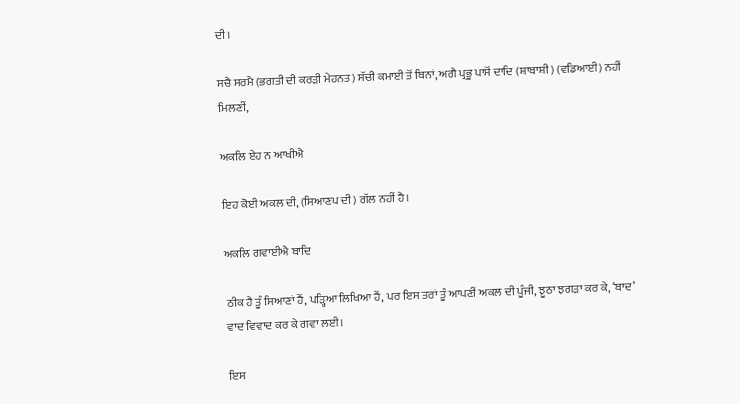ਦੀ।

ਸਚੈ ਸਰਮੈ (ਭਗਤੀ ਦੀ ਕਰੜੀ ਮੇਹਨਤ) ਸੱਚੀ ਕਮਾਈ ਤੋਂ ਬਿਨਾਂ, ਅਗੈ ਪ੍ਰਭੂ ਪਾਸੋਂ ਦਾਦਿ (ਸ਼ਾਬਾਸ਼ੀ) (ਵਡਿਆਈ) ਨਹੀਂ ਮਿਲਣੀਂ,

ਅਕਲਿ ਏਹ ਨ ਆਖੀਐ

ਇਹ ਕੋਈ ਅਕਲ ਦੀ, (ਸਿਆਣਪ ਦੀ) ਗੱਲ ਨਹੀਂ ਹੈ।

ਅਕਲਿ ਗਵਾਈਐ ਬਾਦਿ

ਠੀਕ ਹੈ ਤੂੰ ਸਿਆਣਾਂ ਹੈਂ, ਪੜ੍ਹਿਆ ਲਿਖਿਆ ਹੈਂ, ਪਰ ਇਸ ਤਰਾਂ ਤੂੰ ਆਪਣੀਂ ਅਕਲ ਦੀ ਪੂੰਜੀ, ਝੂਠਾ ਝਗੜਾ ਕਰ ਕੇ, ‘ਬਾਦ’ ਵਾਦ ਵਿਵਾਦ ਕਰ ਕੇ ਗਵਾ ਲਈ।

ਇਸ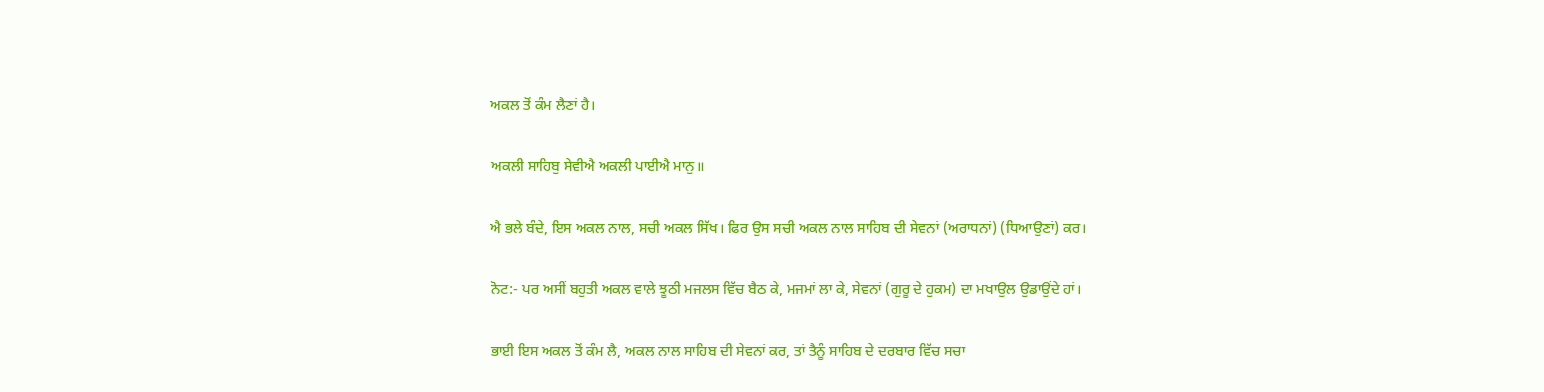ਅਕਲ ਤੋਂ ਕੰਮ ਲੈਣਾਂ ਹੈ।

ਅਕਲੀ ਸਾਹਿਬੁ ਸੇਵੀਐ ਅਕਲੀ ਪਾਈਐ ਮਾਨੁ॥

ਐ ਭਲੇ ਬੰਦੇ, ਇਸ ਅਕਲ ਨਾਲ, ਸਚੀ ਅਕਲ ਸਿੱਖ। ਫਿਰ ਉਸ ਸਚੀ ਅਕਲ ਨਾਲ ਸਾਹਿਬ ਦੀ ਸੇਵਨਾਂ (ਅਰਾਧਨਾਂ) (ਧਿਆਉਣਾਂ) ਕਰ।

ਨੋਟ:- ਪਰ ਅਸੀਂ ਬਹੁਤੀ ਅਕਲ ਵਾਲੇ ਝੂਠੀ ਮਜਲਸ ਵਿੱਚ ਬੈਠ ਕੇ, ਮਜਮਾਂ ਲਾ ਕੇ, ਸੇਵਨਾਂ (ਗੁਰੂ ਦੇ ਹੁਕਮ) ਦਾ ਮਖਾਉਲ ਉਡਾਉਂਦੇ ਹਾਂ।

ਭਾਈ ਇਸ ਅਕਲ ਤੋਂ ਕੰਮ ਲੈ, ਅਕਲ ਨਾਲ ਸਾਹਿਬ ਦੀ ਸੇਵਨਾਂ ਕਰ, ਤਾਂ ਤੈਨੂੰ ਸਾਹਿਬ ਦੇ ਦਰਬਾਰ ਵਿੱਚ ਸਚਾ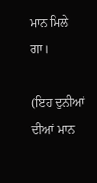ਮਾਨ ਮਿਲੇ ਗਾ।

(ਇਹ ਦੁਨੀਆਂ ਦੀਆਂ ਮਾਨ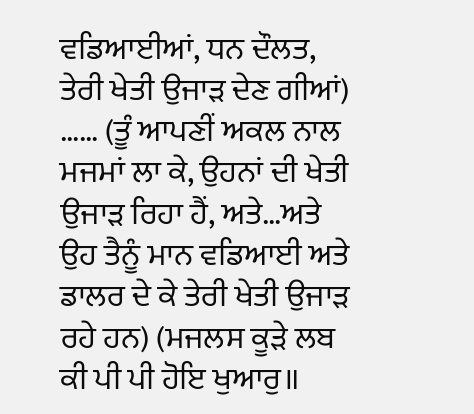ਵਡਿਆਈਆਂ, ਧਨ ਦੌਲਤ, ਤੇਰੀ ਖੇਤੀ ਉਜਾੜ ਦੇਣ ਗੀਆਂ) …… (ਤੂੰ ਆਪਣੀਂ ਅਕਲ ਨਾਲ ਮਜਮਾਂ ਲਾ ਕੇ, ਉਹਨਾਂ ਦੀ ਖੇਤੀ ਉਜਾੜ ਰਿਹਾ ਹੈਂ, ਅਤੇ…ਅਤੇ ਉਹ ਤੈਨੂੰ ਮਾਨ ਵਡਿਆਈ ਅਤੇ ਡਾਲਰ ਦੇ ਕੇ ਤੇਰੀ ਖੇਤੀ ਉਜਾੜ ਰਹੇ ਹਨ) (ਮਜਲਸ ਕੂੜੇ ਲਬ ਕੀ ਪੀ ਪੀ ਹੋਇ ਖੁਆਰੁ॥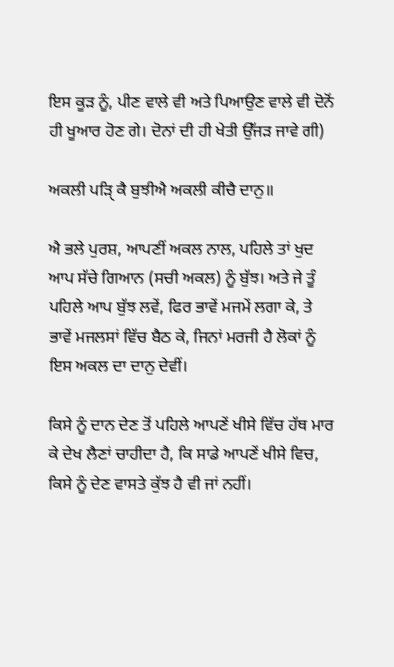ਇਸ ਕੂੜ ਨੂੰ, ਪੀਣ ਵਾਲੇ ਵੀ ਅਤੇ ਪਿਆਉਣ ਵਾਲੇ ਵੀ ਦੋਨੋਂ ਹੀ ਖੂਆਰ ਹੋਣ ਗੇ। ਦੋਨਾਂ ਦੀ ਹੀ ਖੇਤੀ ਉੱਜੜ ਜਾਵੇ ਗੀ)

ਅਕਲੀ ਪੜਿੑ ਕੈ ਬੁਝੀਐ ਅਕਲੀ ਕੀਚੈ ਦਾਨੁ॥

ਐ ਭਲੇ ਪੁਰਸ਼, ਆਪਣੀਂ ਅਕਲ ਨਾਲ, ਪਹਿਲੇ ਤਾਂ ਖੁਦ ਆਪ ਸੱਚੇ ਗਿਆਨ (ਸਚੀ ਅਕਲ) ਨੂੰ ਬੁੱਝ। ਅਤੇ ਜੇ ਤੂੰ ਪਹਿਲੇ ਆਪ ਬੁੱਝ ਲਵੇਂ, ਫਿਰ ਭਾਵੇਂ ਮਜਮੇਂ ਲਗਾ ਕੇ, ਤੇ ਭਾਵੇਂ ਮਜਲਸਾਂ ਵਿੱਚ ਬੈਠ ਕੇ, ਜਿਨਾਂ ਮਰਜੀ ਹੈ ਲੋਕਾਂ ਨੂੰ ਇਸ ਅਕਲ ਦਾ ਦਾਨੁ ਦੇਵੀਂ।

ਕਿਸੇ ਨੂੰ ਦਾਨ ਦੇਣ ਤੋਂ ਪਹਿਲੇ ਆਪਣੇਂ ਖੀਸੇ ਵਿੱਚ ਹੱਥ ਮਾਰ ਕੇ ਦੇਖ ਲੈਣਾਂ ਚਾਹੀਦਾ ਹੈ, ਕਿ ਸਾਡੇ ਆਪਣੇਂ ਖੀਸੇ ਵਿਚ, ਕਿਸੇ ਨੂੰ ਦੇਣ ਵਾਸਤੇ ਕੁੱਝ ਹੈ ਵੀ ਜਾਂ ਨਹੀਂ।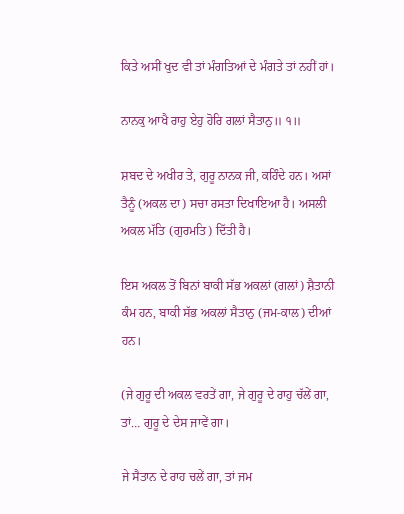ਕਿਤੇ ਅਸੀਂ ਖੁਦ ਵੀ ਤਾਂ ਮੰਗਤਿਆਂ ਦੇ ਮੰਗਤੇ ਤਾਂ ਨਹੀਂ ਹਾਂ।

ਨਾਨਕੁ ਆਖੈ ਰਾਹੁ ਏਹੁ ਹੋਰਿ ਗਲਾਂ ਸੈਤਾਨੁ॥ ੧॥

ਸ਼ਬਦ ਦੇ ਅਖੀਰ ਤੇ, ਗੁਰੂ ਨਾਨਕ ਜੀ, ਕਹਿੰਦੇ ਹਨ। ਅਸਾਂ ਤੈਨੂੰ (ਅਕਲ ਦਾ) ਸਚਾ ਰਸਤਾ ਦਿਖਾਇਆ ਹੈ। ਅਸਲੀ ਅਕਲ ਮੱਤਿ (ਗੁਰਮਤਿ) ਦਿੱਤੀ ਹੈ।

ਇਸ ਅਕਲ ਤੋਂ ਬਿਨਾਂ ਬਾਕੀ ਸੱਭ ਅਕਲਾਂ (ਗਲਾਂ) ਸ਼ੈਤਾਨੀ ਕੰਮ ਹਨ, ਬਾਕੀ ਸੱਭ ਅਕਲਾਂ ਸੈਤਾਨੁ (ਜਮ-ਕਾਲ) ਦੀਆਂ ਹਨ।

(ਜੇ ਗੁਰੂ ਦੀ ਅਕਲ ਵਰਤੇਂ ਗਾ, ਜੇ ਗੁਰੂ ਦੇ ਰਾਹੁ ਚੱਲੇਂ ਗਾ, ਤਾਂ… ਗੁਰੂ ਦੇ ਦੇਸ ਜਾਵੇਂ ਗਾ।

ਜੇ ਸੈਤਾਨ ਦੇ ਰਾਹ ਚਲੇਂ ਗਾ, ਤਾਂ ਜਮ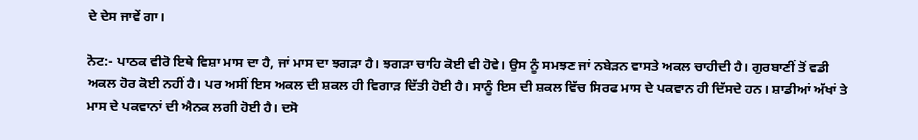ਦੇ ਦੇਸ ਜਾਵੇਂ ਗਾ।

ਨੋਟ:- ਪਾਠਕ ਵੀਰੋ ਇਥੇ ਵਿਸ਼ਾ ਮਾਸ ਦਾ ਹੈ, ਜਾਂ ਮਾਸ ਦਾ ਝਗੜਾ ਹੈ। ਝਗੜਾ ਚਾਹਿ ਕੋਈ ਵੀ ਹੋਵੇ। ਉਸ ਨੂੰ ਸਮਝਣ ਜਾਂ ਨਬੇੜਨ ਵਾਸਤੇ ਅਕਲ ਚਾਹੀਦੀ ਹੈ। ਗੁਰਬਾਣੀਂ ਤੋਂ ਵਡੀ ਅਕਲ ਹੋਰ ਕੋਈ ਨਹੀਂ ਹੈ। ਪਰ ਅਸੀਂ ਇਸ ਅਕਲ ਦੀ ਸ਼ਕਲ ਹੀ ਵਿਗਾੜ ਦਿੱਤੀ ਹੋਈ ਹੈ। ਸਾਨੂੰ ਇਸ ਦੀ ਸ਼ਕਲ ਵਿੱਚ ਸਿਰਫ ਮਾਸ ਦੇ ਪਕਵਾਨ ਹੀ ਦਿੱਸਦੇ ਹਨ। ਸ਼ਾਡੀਆਂ ਅੱਖਾਂ ਤੇ ਮਾਸ ਦੇ ਪਕਵਾਨਾਂ ਦੀ ਐਨਕ ਲਗੀ ਹੋਈ ਹੈ। ਦਸੋ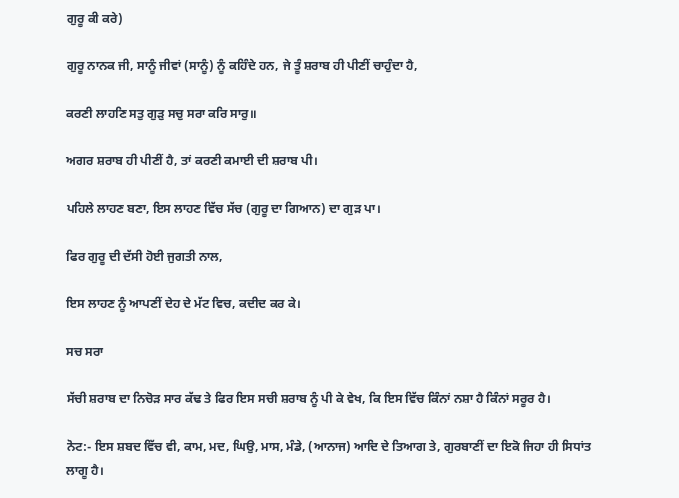ਗੁਰੂ ਕੀ ਕਰੇ)

ਗੁਰੂ ਨਾਨਕ ਜੀ, ਸਾਨੂੰ ਜੀਵਾਂ (ਸਾਨੂੰ) ਨੂੰ ਕਹਿੰਦੇ ਹਨ, ਜੇ ਤੂੰ ਸ਼ਰਾਬ ਹੀ ਪੀਣੀਂ ਚਾਹੁੰਦਾ ਹੈ,

ਕਰਣੀ ਲਾਹਣਿ ਸਤੁ ਗੁੜੁ ਸਚੁ ਸਰਾ ਕਰਿ ਸਾਰੁ॥

ਅਗਰ ਸ਼ਰਾਬ ਹੀ ਪੀਣੀਂ ਹੈ, ਤਾਂ ਕਰਣੀ ਕਮਾਈ ਦੀ ਸ਼ਰਾਬ ਪੀ।

ਪਹਿਲੇ ਲਾਹਣ ਬਣਾ, ਇਸ ਲਾਹਣ ਵਿੱਚ ਸੱਚ (ਗੁਰੂ ਦਾ ਗਿਆਨ) ਦਾ ਗੁੜ ਪਾ।

ਫਿਰ ਗੁਰੂ ਦੀ ਦੱਸੀ ਹੋਈ ਜੁਗਤੀ ਨਾਲ,

ਇਸ ਲਾਹਣ ਨੂੰ ਆਪਣੀਂ ਦੇਹ ਦੇ ਮੱਟ ਵਿਚ, ਕਦੀਦ ਕਰ ਕੇ।

ਸਚ ਸਰਾ

ਸੱਚੀ ਸ਼ਰਾਬ ਦਾ ਨਿਚੋੜ ਸਾਰ ਕੱਢ ਤੇ ਫਿਰ ਇਸ ਸਚੀ ਸ਼ਰਾਬ ਨੂੰ ਪੀ ਕੇ ਵੇਖ, ਕਿ ਇਸ ਵਿੱਚ ਕਿੰਨਾਂ ਨਸ਼ਾ ਹੈ ਕਿੰਨਾਂ ਸਰੂਰ ਹੈ।

ਨੋਟ:- ਇਸ ਸ਼ਬਦ ਵਿੱਚ ਵੀ, ਕਾਮ, ਮਦ, ਘਿਉ, ਮਾਸ, ਮੰਡੇ, (ਆਨਾਜ) ਆਦਿ ਦੇ ਤਿਆਗ ਤੇ, ਗੁਰਬਾਣੀਂ ਦਾ ਇਕੋ ਜਿਹਾ ਹੀ ਸਿਧਾਂਤ ਲਾਗੂ ਹੈ।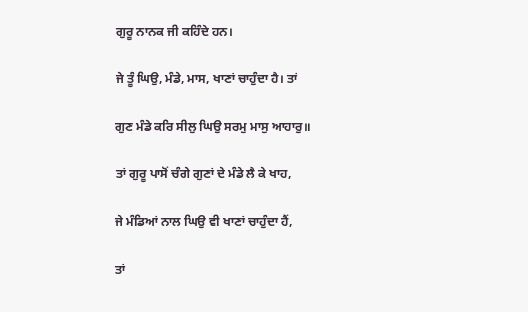ਗੁਰੂ ਨਾਨਕ ਜੀ ਕਹਿੰਦੇ ਹਨ।

ਜੇ ਤੂੰ ਘਿਉ, ਮੰਡੇ, ਮਾਸ, ਖਾਣਾਂ ਚਾਹੁੰਦਾ ਹੈ। ਤਾਂ

ਗੁਣ ਮੰਡੇ ਕਰਿ ਸੀਲੁ ਘਿਉ ਸਰਮੁ ਮਾਸੁ ਆਹਾਰੁ॥

ਤਾਂ ਗੁਰੂ ਪਾਸੋਂ ਚੰਗੇ ਗੁਣਾਂ ਦੇ ਮੰਡੇ ਲੈ ਕੇ ਖਾਹ,

ਜੇ ਮੰਡਿਆਂ ਨਾਲ ਘਿਉ ਵੀ ਖਾਣਾਂ ਚਾਹੁੰਦਾ ਹੈਂ,

ਤਾਂ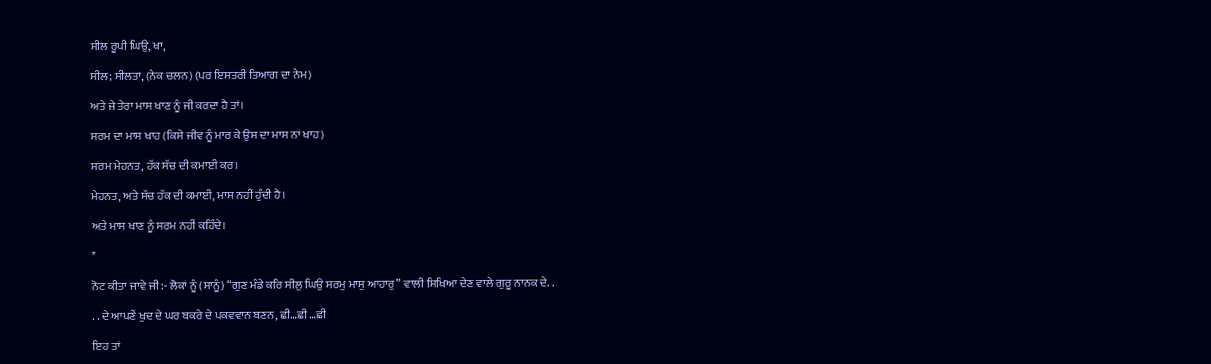ਸੀਲ ਰੂਪੀ ਘਿਉ, ਖਾ,

ਸੀਲ; ਸੀਲਤਾ, (ਨੇਕ ਚਲਨ) (ਪਰ ਇਸਤਰੀ ਤਿਆਗ ਦਾ ਨੇਮ)

ਅਤੇ ਜੇ ਤੇਰਾ ਮਾਸ ਖਾਣ ਨੂੰ ਜੀ ਕਰਦਾ ਹੈ ਤਾਂ।

ਸਰਮ ਦਾ ਮਾਸ ਖਾਹ (ਕਿਸੇ ਜੀਵ ਨੂੰ ਮਾਰ ਕੇ ਉਸ ਦਾ ਮਾਸ ਨਾਂ ਖਾਹ)

ਸਰਮ ਮੇਹਨਤ, ਹੱਕ ਸੱਚ ਦੀ ਕਮਾਈ ਕਰ।

ਮੇਹਨਤ, ਅਤੇ ਸੱਚ ਹੱਕ ਦੀ ਕਮਾਈ, ਮਾਸ ਨਹੀਂ ਹੁੰਦੀ ਹੈ।

ਅਤੇ ਮਾਸ ਖਾਣ ਨੂੰ ਸਰਮ ਨਹੀਂ ਕਹਿੰਦੇ।

*

ਨੋਟ ਕੀਤਾ ਜਾਵੇ ਜੀ:- ਲੋਕਾਂ ਨੂੰ (ਸਾਨੂੰ) “ਗੁਣ ਮੰਡੇ ਕਰਿ ਸੀਲੁ ਘਿਉ ਸਰਮੁ ਮਾਸੁ ਆਹਾਰੁ” ਵਾਲੀ ਸਿਖਿਆ ਦੇਣ ਵਾਲੇ ਗੁਰੂ ਨਾਨਕ ਦੇ. .

. . ਦੇ ਆਪਣੇਂ ਖੁਦ ਦੇ ਘਰ ਬਕਰੇ ਦੇ ਪਕਵਵਾਨ ਬਣਨ, ਛੀ…ਛੀ …ਛੀ

ਇਹ ਤਾਂ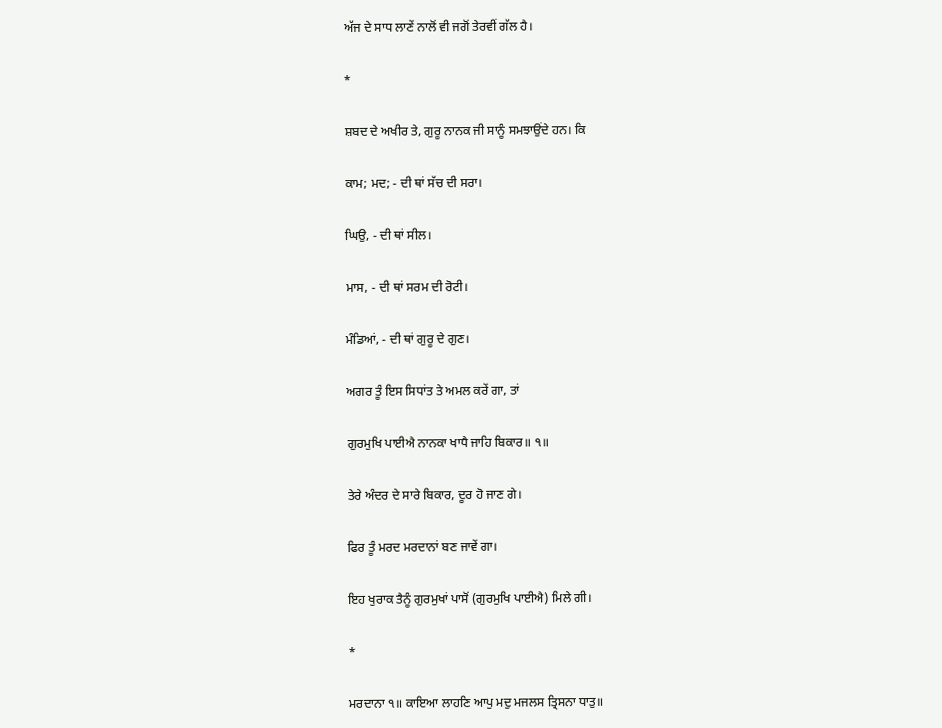ਅੱਜ ਦੇ ਸਾਧ ਲਾਣੇਂ ਨਾਲੋਂ ਵੀ ਜਗੋਂ ਤੇਰਵੀਂ ਗੱਲ ਹੈ।

*

ਸ਼ਬਦ ਦੇ ਅਖੀਰ ਤੇ, ਗੁਰੂ ਨਾਨਕ ਜੀ ਸਾਨੂੰ ਸਮਝਾਉਂਦੇ ਹਨ। ਕਿ

ਕਾਮ; ਮਦ; - ਦੀ ਥਾਂ ਸੱਚ ਦੀ ਸਰਾ।

ਘਿਉ, - ਦੀ ਥਾਂ ਸੀਲ।

ਮਾਸ, - ਦੀ ਥਾਂ ਸਰਮ ਦੀ ਰੋਟੀ।

ਮੰਡਿਆਂ, - ਦੀ ਥਾਂ ਗੁਰੂ ਦੇ ਗੁਣ।

ਅਗਰ ਤੂੰ ਇਸ ਸਿਧਾਂਤ ਤੇ ਅਮਲ ਕਰੇਂ ਗਾ, ਤਾਂ

ਗੁਰਮੁਖਿ ਪਾਈਐ ਨਾਨਕਾ ਖਾਧੈ ਜਾਹਿ ਬਿਕਾਰ॥ ੧॥

ਤੇਰੇ ਅੰਦਰ ਦੇ ਸਾਰੇ ਬਿਕਾਰ, ਦੂਰ ਹੋ ਜਾਣ ਗੇ।

ਫਿਰ ਤੂੰ ਮਰਦ ਮਰਦਾਨਾਂ ਬਣ ਜਾਵੇਂ ਗਾ।

ਇਹ ਖੁਰਾਕ ਤੈਨੂੰ ਗੁਰਮੁਖਾਂ ਪਾਸੋਂ (ਗੁਰਮੁਖਿ ਪਾਈਐ) ਮਿਲੇ ਗੀ।

*

ਮਰਦਾਨਾ ੧॥ ਕਾਇਆ ਲਾਹਣਿ ਆਪੁ ਮਦੁ ਮਜਲਸ ਤ੍ਰਿਸਨਾ ਧਾਤੁ॥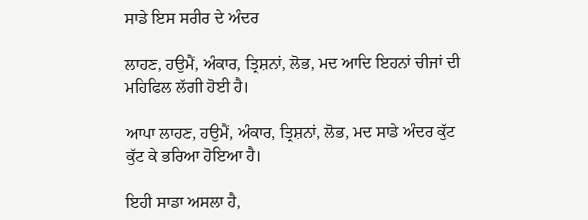ਸਾਡੇ ਇਸ ਸਰੀਰ ਦੇ ਅੰਦਰ

ਲਾਹਣ, ਹਉਮੈਂ, ਅੰਕਾਰ, ਤ੍ਰਿਸ਼ਨਾਂ, ਲੋਭ, ਮਦ ਆਦਿ ਇਹਨਾਂ ਚੀਜਾਂ ਦੀ ਮਹਿਫਿਲ ਲੱਗੀ ਹੋਈ ਹੈ।

ਆਪਾ ਲਾਹਣ, ਹਉਮੈਂ, ਅੰਕਾਰ, ਤ੍ਰਿਸ਼ਨਾਂ, ਲੋਭ, ਮਦ ਸਾਡੇ ਅੰਦਰ ਕੁੱਟ ਕੁੱਟ ਕੇ ਭਰਿਆ ਹੋਇਆ ਹੈ।

ਇਹੀ ਸਾਡਾ ਅਸਲਾ ਹੈ,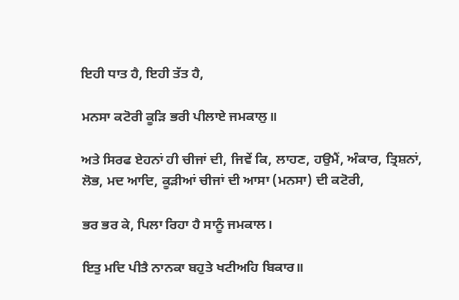ਇਹੀ ਧਾਤ ਹੈ, ਇਹੀ ਤੱਤ ਹੈ,

ਮਨਸਾ ਕਟੋਰੀ ਕੂੜਿ ਭਰੀ ਪੀਲਾਏ ਜਮਕਾਲੁ॥

ਅਤੇ ਸਿਰਫ ਏਹਨਾਂ ਹੀ ਚੀਜਾਂ ਦੀ, ਜਿਵੇਂ ਕਿ, ਲਾਹਣ, ਹਉਮੈਂ, ਅੰਕਾਰ, ਤ੍ਰਿਸ਼ਨਾਂ, ਲੋਭ, ਮਦ ਆਦਿ, ਕੂੜੀਆਂ ਚੀਜਾਂ ਦੀ ਆਸਾ (ਮਨਸਾ) ਦੀ ਕਟੋਰੀ,

ਭਰ ਭਰ ਕੇ, ਪਿਲਾ ਰਿਹਾ ਹੈ ਸਾਨੂੰ ਜਮਕਾਲ।

ਇਤੁ ਮਦਿ ਪੀਤੈ ਨਾਨਕਾ ਬਹੁਤੇ ਖਟੀਅਹਿ ਬਿਕਾਰ॥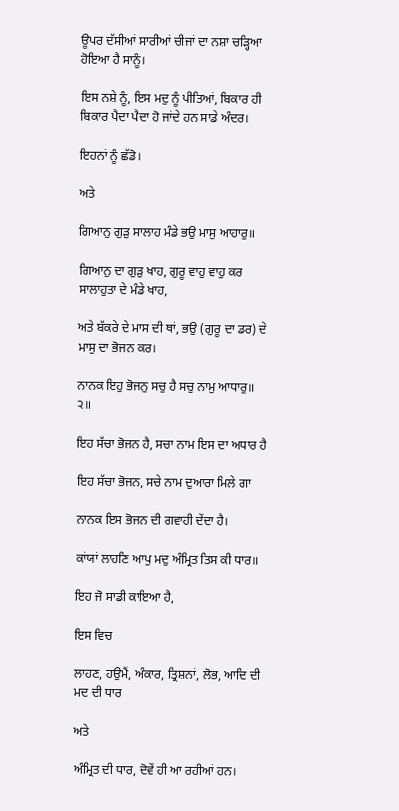ਊਪਰ ਦੱਸੀਆਂ ਸਾਰੀਆਂ ਚੀਜਾਂ ਦਾ ਨਸ਼ਾ ਚੜ੍ਹਿਆ ਹੋਇਆ ਹੈ ਸਾਨੂੰ।

ਇਸ ਨਸ਼ੇ ਨੂੰ, ਇਸ ਮਦੁ ਨੂੰ ਪੀਤਿਆਂ, ਬਿਕਾਰ ਹੀ ਬਿਕਾਰ ਪੈਦਾ ਪੈਦਾ ਹੋ ਜਾਂਦੇ ਹਨ ਸਾਡੇ ਅੰਦਰ।

ਇਹਨਾਂ ਨੂੰ ਛੱਡੋ।

ਅਤੇ

ਗਿਆਨੁ ਗੁੜੁ ਸਾਲਾਹ ਮੰਡੇ ਭਉ ਮਾਸੁ ਆਹਾਰੁ॥

ਗਿਆਨੁ ਦਾ ਗੁੜੁ ਖਾਹ, ਗੁਰੂ ਵਾਹੁ ਵਾਹੁ ਕਰ ਸਾਲਾਹੁਤਾ ਦੇ ਮੰਡੇ ਖਾਹ,

ਅਤੇ ਬੱਕਰੇ ਦੇ ਮਾਸ ਦੀ ਥਾਂ, ਭਉ (ਗੁਰੂ ਦਾ ਡਰ) ਦੇ ਮਾਸੁ ਦਾ ਭੋਜਨ ਕਰ।

ਨਾਨਕ ਇਹੁ ਭੋਜਨੁ ਸਚੁ ਹੈ ਸਚੁ ਨਾਮੁ ਆਧਾਰੁ॥ ੨॥

ਇਹ ਸੱਚਾ ਭੋਜਨ ਹੈ, ਸਚਾ ਨਾਮ ਇਸ ਦਾ ਅਧਾਰ ਹੈ

ਇਹ ਸੱਚਾ ਭੋਜਨ, ਸਚੇ ਨਾਮ ਦੁਆਰਾ ਮਿਲੇ ਗਾ

ਨਾਨਕ ਇਸ ਭੋਜਨ ਦੀ ਗਵਾਹੀ ਦੇਂਦਾ ਹੈ।

ਕਾਂਯਾਂ ਲਾਹਣਿ ਆਪੁ ਮਦੁ ਅੰਮ੍ਰਿਤ ਤਿਸ ਕੀ ਧਾਰ॥

ਇਹ ਜੋ ਸਾਡੀ ਕਾਇਆ ਹੈ,

ਇਸ ਵਿਚ

ਲਾਹਣ, ਹਉਮੈਂ, ਅੰਕਾਰ, ਤ੍ਰਿਸ਼ਨਾਂ, ਲੋਭ, ਆਦਿ ਦੀ ਮਦ ਦੀ ਧਾਰ

ਅਤੇ

ਅੰਮ੍ਰਿਤ ਦੀ ਧਾਰ, ਦੋਵੇਂ ਹੀ ਆ ਰਹੀਆਂ ਹਨ।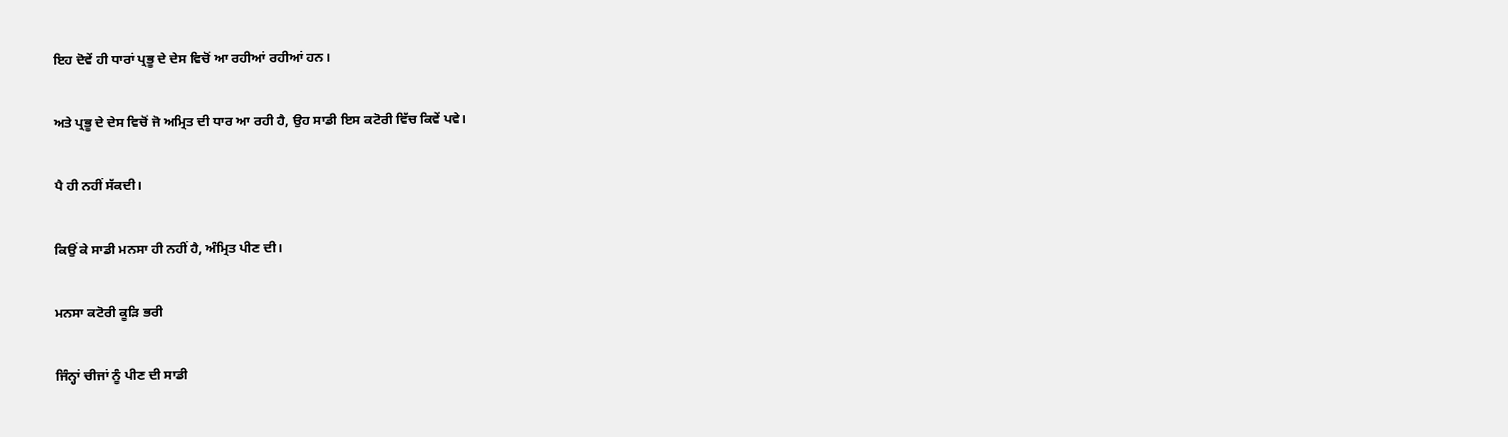ਇਹ ਦੋਵੇਂ ਹੀ ਧਾਰਾਂ ਪ੍ਰਭੂ ਦੇ ਦੇਸ ਵਿਚੋਂ ਆ ਰਹੀਆਂ ਰਹੀਆਂ ਹਨ।

ਅਤੇ ਪ੍ਰਭੂ ਦੇ ਦੇਸ ਵਿਚੋਂ ਜੋ ਅਮ੍ਰਿਤ ਦੀ ਧਾਰ ਆ ਰਹੀ ਹੈ, ਉਹ ਸਾਡੀ ਇਸ ਕਟੋਰੀ ਵਿੱਚ ਕਿਵੇਂ ਪਵੇ।

ਪੈ ਹੀ ਨਹੀਂ ਸੱਕਦੀ।

ਕਿਉਂ ਕੇ ਸਾਡੀ ਮਨਸਾ ਹੀ ਨਹੀਂ ਹੈ, ਅੰਮ੍ਰਿਤ ਪੀਣ ਦੀ।

ਮਨਸਾ ਕਟੋਰੀ ਕੂੜਿ ਭਰੀ

ਜਿੰਨ੍ਹਾਂ ਚੀਜਾਂ ਨੂੰ ਪੀਣ ਦੀ ਸਾਡੀ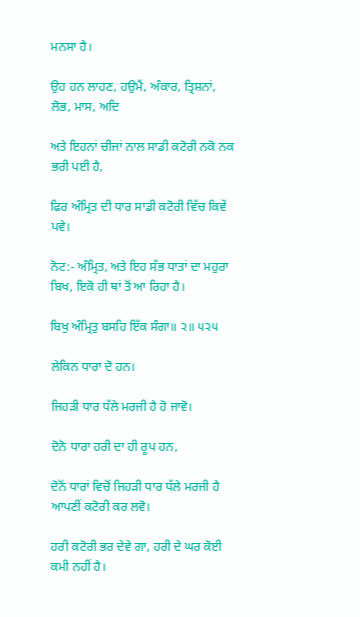ਮਨਸਾ ਹੈ।

ਉਹ ਹਨ ਲਾਹਣ, ਹਉਮੈਂ, ਅੰਕਾਰ, ਤ੍ਰਿਸ਼ਨਾਂ, ਲੋਭ, ਮਾਸ, ਅਦਿ

ਅਤੇ ਇਹਨਾਂ ਚੀਜਾਂ ਨਾਲ ਸਾਡੀ ਕਟੋਰੀ ਨਕੋ ਨਕ ਭਰੀ ਪਈ ਹੈ,

ਫਿਰ ਅੰਮ੍ਰਿਤ ਦੀ ਧਾਰ ਸਾਡੀ ਕਟੋਰੀ ਵਿੱਚ ਕਿਵੇਂ ਪਵੇ।

ਨੋਟ:- ਅੰਮ੍ਰਿਤ, ਅਤੇ ਇਹ ਸੱਭ ਧਾਤਾਂ ਦਾ ਮਹੁਰਾ ਬਿਖ, ਇਕੋ ਹੀ ਥਾਂ ਤੋਂ ਆ ਰਿਹਾ ਹੈ।

ਬਿਖੁ ਅੰਮ੍ਰਿਤੁ ਬਸਹਿ ਇੱਕ ਸੰਗਾ॥ ੨॥ ੫੨੫

ਲੇਕਿਨ ਧਾਰਾ ਦੋ ਹਨ।

ਜਿਹੜੀ ਧਾਰ ਧੱਲੇ ਮਰਜੀ ਹੈ ਹੋ ਜਾਵੋ।

ਦੋਨੋ ਧਾਰਾ ਹਰੀ ਦਾ ਹੀ ਰੂਪ ਹਨ,

ਦੋਨੋਂ ਧਾਰਾਂ ਵਿਚੋਂ ਜਿਹੜੀ ਧਾਰ ਧੱਲੇ ਮਰਜੀ ਹੈ ਆਪਣੀਂ ਕਟੋਰੀ ਕਰ ਲਵੋ।

ਹਰੀ ਕਟੋਰੀ ਭਰ ਦੇਵੇ ਗਾ, ਹਰੀ ਦੇ ਘਰ ਕੋਈ ਕਮੀ ਨਹੀਂ ਹੈ।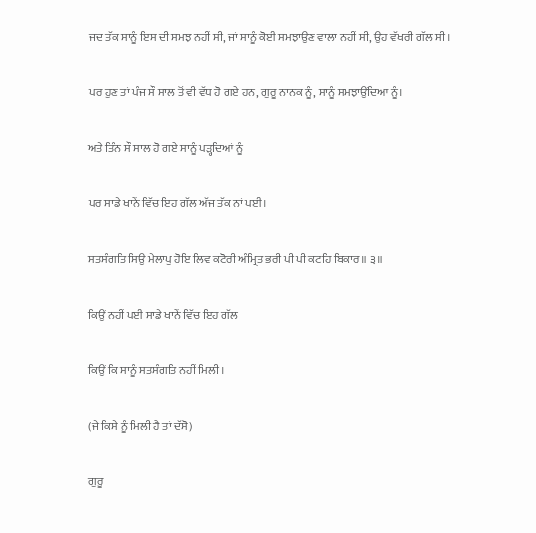ਜਦ ਤੱਕ ਸਾਨੂੰ ਇਸ ਦੀ ਸਮਝ ਨਹੀਂ ਸੀ, ਜਾਂ ਸਾਨੂੰ ਕੋਈ ਸਮਝਾਉਣ ਵਾਲਾ ਨਹੀਂ ਸੀ, ਉਹ ਵੱਖਰੀ ਗੱਲ ਸੀ।

ਪਰ ਹੁਣ ਤਾਂ ਪੰਜ ਸੌ ਸਾਲ ਤੋਂ ਵੀ ਵੱਧ ਹੋ ਗਏ ਹਨ, ਗੁਰੂ ਨਾਨਕ ਨੂੰ, ਸਾਨੂੰ ਸਮਝਾਉਂਦਿਆ ਨੂੰ।

ਅਤੇ ਤਿੰਨ ਸੌ ਸਾਲ ਹੋ ਗਏ ਸਾਨੂੰ ਪੜ੍ਹਦਿਆਂ ਨੂੰ

ਪਰ ਸਾਡੇ ਖਾਨੇਂ ਵਿੱਚ ਇਹ ਗੱਲ ਅੱਜ ਤੱਕ ਨਾਂ ਪਈ।

ਸਤਸੰਗਤਿ ਸਿਉ ਮੇਲਾਪੁ ਹੋਇ ਲਿਵ ਕਟੋਰੀ ਅੰਮ੍ਰਿਤ ਭਰੀ ਪੀ ਪੀ ਕਟਹਿ ਬਿਕਾਰ॥ ੩॥

ਕਿਉਂ ਨਹੀਂ ਪਈ ਸਾਡੇ ਖਾਨੇਂ ਵਿੱਚ ਇਹ ਗੱਲ

ਕਿਉਂ ਕਿ ਸਾਨੂੰ ਸਤਸੰਗਤਿ ਨਹੀਂ ਮਿਲੀ।

(ਜੇ ਕਿਸੇ ਨੂੰ ਮਿਲੀ ਹੈ ਤਾਂ ਦੱਸੋ)

ਗੁਰੂ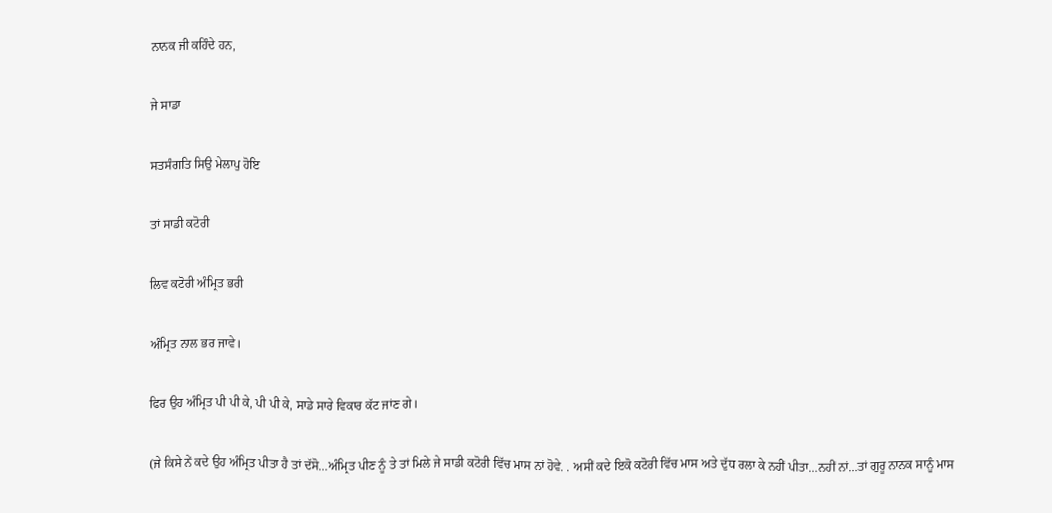ਨਾਨਕ ਜੀ ਕਹਿੰਦੇ ਹਨ,

ਜੇ ਸਾਡਾ

ਸਤਸੰਗਤਿ ਸਿਉ ਮੇਲਾਪੁ ਹੋਇ

ਤਾਂ ਸਾਡੀ ਕਟੋਰੀ

ਲਿਵ ਕਟੋਰੀ ਅੰਮ੍ਰਿਤ ਭਰੀ

ਅੰਮ੍ਰਿਤ ਨਾਲ ਭਰ ਜਾਵੇ।

ਫਿਰ ਉਹ ਅੰਮ੍ਰਿਤ ਪੀ ਪੀ ਕੇ, ਪੀ ਪੀ ਕੇ, ਸਾਡੇ ਸਾਰੇ ਵਿਕਾਰ ਕੱਟ ਜਾਂਣ ਗੇ।

(ਜੇ ਕਿਸੇ ਨੇਂ ਕਦੇ ਉਹ ਅੰਮ੍ਰਿਤ ਪੀਤਾ ਹੈ ਤਾਂ ਦੱਸੋ…ਅੰਮ੍ਰਿਤ ਪੀਣ ਨੂੰ ਤੇ ਤਾਂ ਮਿਲੇ ਜੇ ਸਾਡੀ ਕਟੋਰੀ ਵਿੱਚ ਮਾਸ ਨਾਂ ਹੋਵੇ. . ਅਸੀਂ ਕਦੇ ਇਕੋ ਕਟੋਰੀ ਵਿੱਚ ਮਾਸ ਅਤੇ ਦੁੱਧ ਰਲਾ ਕੇ ਨਹੀਂ ਪੀਤਾ…ਨਹੀਂ ਨਾਂ…ਤਾਂ ਗੁਰੂ ਨਾਨਕ ਸਾਨੂੰ ਮਾਸ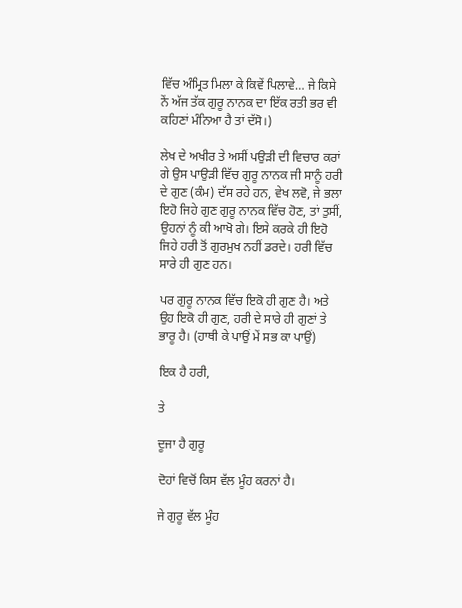ਵਿੱਚ ਅੰਮ੍ਰਿਤ ਮਿਲਾ ਕੇ ਕਿਵੇਂ ਪਿਲਾਵੇ… ਜੇ ਕਿਸੇ ਨੇਂ ਅੱਜ ਤੱਕ ਗੁਰੂ ਨਾਨਕ ਦਾ ਇੱਕ ਰਤੀ ਭਰ ਵੀ ਕਹਿਣਾਂ ਮੰਨਿਆ ਹੈ ਤਾਂ ਦੱਸੋ।)

ਲੇਖ ਦੇ ਅਖੀਰ ਤੇ ਅਸੀਂ ਪਉੜੀ ਦੀ ਵਿਚਾਰ ਕਰਾਂ ਗੇ ਉਸ ਪਾਉੜੀ ਵਿੱਚ ਗੁਰੂ ਨਾਨਕ ਜੀ ਸਾਨੂੰ ਹਰੀ ਦੇ ਗੁਣ (ਕੰਮ) ਦੱਸ ਰਹੇ ਹਨ, ਵੇਖ ਲਵੋ, ਜੇ ਭਲਾ ਇਹੋ ਜਿਹੇ ਗੁਣ ਗੁਰੂ ਨਾਨਕ ਵਿੱਚ ਹੋਣ, ਤਾਂ ਤੁਸੀਂ, ਉਹਨਾਂ ਨੂੰ ਕੀ ਆਖੋ ਗੇ। ਇਸੇ ਕਰਕੇ ਹੀ ਇਹੋ ਜਿਹੇ ਹਰੀ ਤੋਂ ਗੁਰਮੁਖ ਨਹੀਂ ਡਰਦੇ। ਹਰੀ ਵਿੱਚ ਸਾਰੇ ਹੀ ਗੁਣ ਹਨ।

ਪਰ ਗੁਰੂ ਨਾਨਕ ਵਿੱਚ ਇਕੋ ਹੀ ਗੁਣ ਹੈ। ਅਤੇ ਉਹ ਇਕੋ ਹੀ ਗੁਣ, ਹਰੀ ਦੇ ਸਾਰੇ ਹੀ ਗੁਣਾਂ ਤੇ ਭਾਰੂ ਹੈ। (ਹਾਥੀ ਕੇ ਪਾਉਂ ਮੇਂ ਸਭ ਕਾ ਪਾਉਂ)

ਇਕ ਹੈ ਹਰੀ,

ਤੇ

ਦੂਜਾ ਹੈ ਗੁਰੂ

ਦੋਹਾਂ ਵਿਚੋਂ ਕਿਸ ਵੱਲ ਮੂੰਹ ਕਰਨਾਂ ਹੈ।

ਜੇ ਗੁਰੂ ਵੱਲ ਮੂੰਹ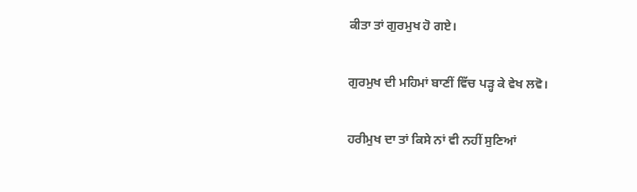ਕੀਤਾ ਤਾਂ ਗੁਰਮੁਖ ਹੋ ਗਏ।

ਗੁਰਮੁਖ ਦੀ ਮਹਿਮਾਂ ਬਾਣੀਂ ਵਿੱਚ ਪੜ੍ਹ ਕੇ ਵੇਖ ਲਵੋ।

ਹਰੀਮੁਖ ਦਾ ਤਾਂ ਕਿਸੇ ਨਾਂ ਵੀ ਨਹੀਂ ਸੁਣਿਆਂ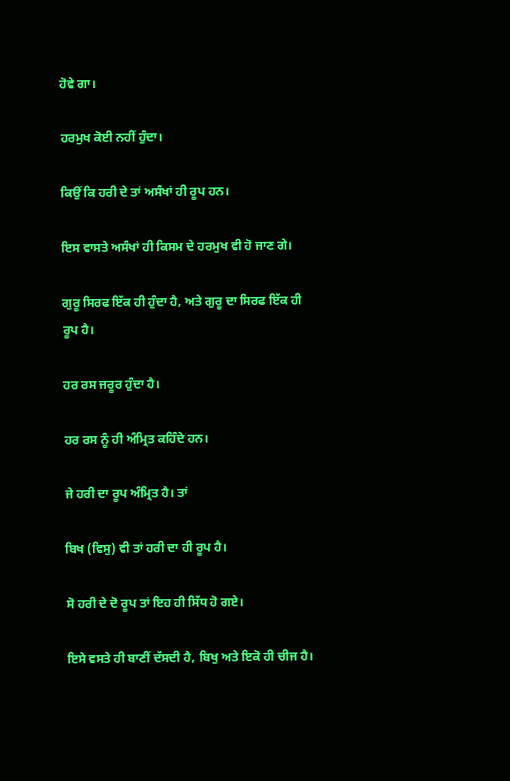ਹੋਵੇ ਗਾ।

ਹਰਮੁਖ ਕੋਈ ਨਹੀਂ ਹੁੰਦਾ।

ਕਿਉਂ ਕਿ ਹਰੀ ਦੇ ਤਾਂ ਅਸੰਖਾਂ ਹੀ ਰੂਪ ਹਨ।

ਇਸ ਵਾਸਤੇ ਅਸੰਖਾਂ ਹੀ ਕਿਸਮ ਦੇ ਹਰਮੁਖ ਵੀ ਹੋ ਜਾਣ ਗੇ।

ਗੁਰੂ ਸਿਰਫ ਇੱਕ ਹੀ ਹੁੰਦਾ ਹੈ, ਅਤੇ ਗੁਰੂ ਦਾ ਸਿਰਫ ਇੱਕ ਹੀ ਰੂਪ ਹੈ।

ਹਰ ਰਸ ਜਰੂਰ ਹੁੰਦਾ ਹੈ।

ਹਰ ਰਸ ਨੂੰ ਹੀ ਅੰਮ੍ਰਿਤ ਕਹਿੰਦੇ ਹਨ।

ਜੇ ਹਰੀ ਦਾ ਰੂਪ ਅੰਮ੍ਰਿਤ ਹੈ। ਤਾਂ

ਬਿਖ (ਵਿਸੁ) ਵੀ ਤਾਂ ਹਰੀ ਦਾ ਹੀ ਰੂਪ ਹੈ।

ਸੋ ਹਰੀ ਦੇ ਦੋ ਰੂਪ ਤਾਂ ਇਹ ਹੀ ਸਿੱਧ ਹੋ ਗਏ।

ਇਸੇ ਵਸਤੇ ਹੀ ਬਾਣੀਂ ਦੱਸਦੀ ਹੈ, ਬਿਖੁ ਅਤੇ ਇਕੋ ਹੀ ਚੀਜ ਹੈ।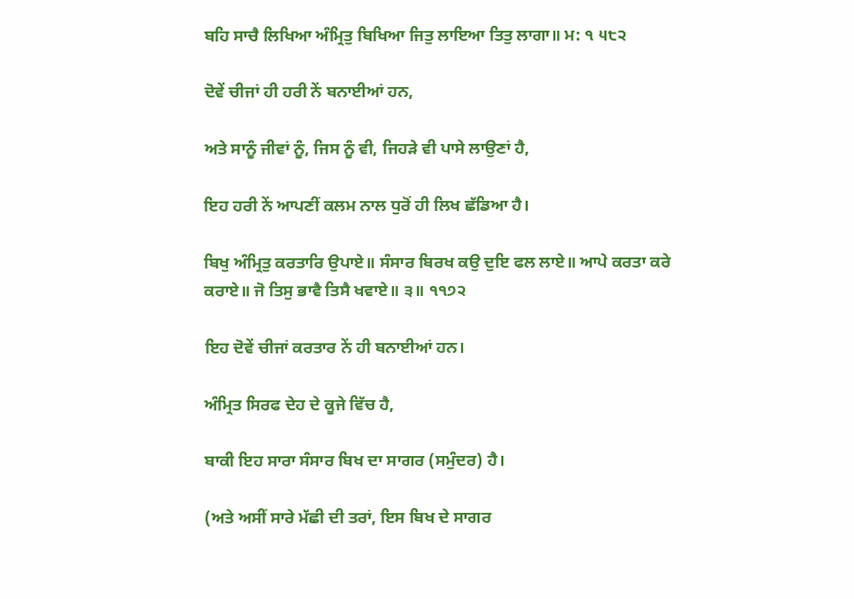ਬਹਿ ਸਾਚੈ ਲਿਖਿਆ ਅੰਮ੍ਰਿਤੁ ਬਿਖਿਆ ਜਿਤੁ ਲਾਇਆ ਤਿਤੁ ਲਾਗਾ॥ ਮ: ੧ ੫੮੨

ਦੋਵੇਂ ਚੀਜਾਂ ਹੀ ਹਰੀ ਨੇਂ ਬਨਾਈਆਂ ਹਨ,

ਅਤੇ ਸਾਨੂੰ ਜੀਵਾਂ ਨੂੰ, ਜਿਸ ਨੂੰ ਵੀ, ਜਿਹੜੇ ਵੀ ਪਾਸੇ ਲਾਉਣਾਂ ਹੈ,

ਇਹ ਹਰੀ ਨੇਂ ਆਪਣੀਂ ਕਲਮ ਨਾਲ ਧੁਰੋਂ ਹੀ ਲਿਖ ਛੱਡਿਆ ਹੈ।

ਬਿਖੁ ਅੰਮ੍ਰਿਤੁ ਕਰਤਾਰਿ ਉਪਾਏ॥ ਸੰਸਾਰ ਬਿਰਖ ਕਉ ਦੁਇ ਫਲ ਲਾਏ॥ ਆਪੇ ਕਰਤਾ ਕਰੇ ਕਰਾਏ॥ ਜੋ ਤਿਸੁ ਭਾਵੈ ਤਿਸੈ ਖਵਾਏ॥ ੩॥ ੧੧੭੨

ਇਹ ਦੋਵੇਂ ਚੀਜਾਂ ਕਰਤਾਰ ਨੇਂ ਹੀ ਬਨਾਈਆਂ ਹਨ।

ਅੰਮ੍ਰਿਤ ਸਿਰਫ ਦੇਹ ਦੇ ਕੂਜੇ ਵਿੱਚ ਹੈ,

ਬਾਕੀ ਇਹ ਸਾਰਾ ਸੰਸਾਰ ਬਿਖ ਦਾ ਸਾਗਰ (ਸਮੁੰਦਰ) ਹੈ।

(ਅਤੇ ਅਸੀਂ ਸਾਰੇ ਮੱਛੀ ਦੀ ਤਰਾਂ, ਇਸ ਬਿਖ ਦੇ ਸਾਗਰ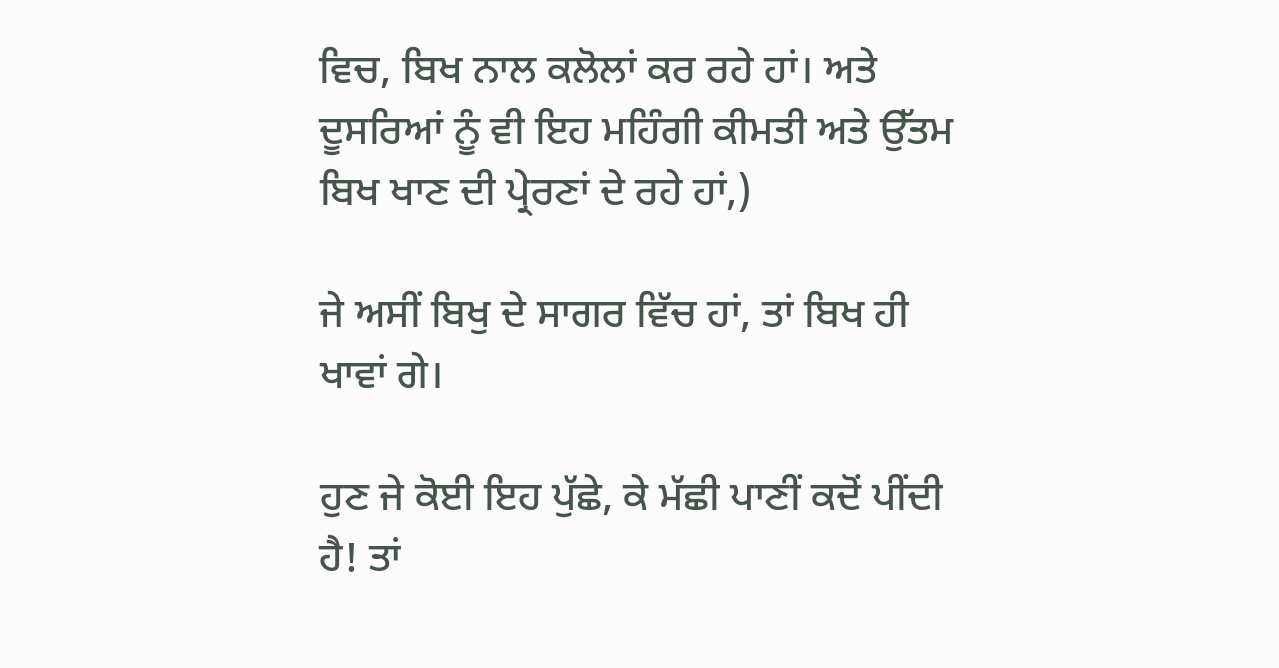ਵਿਚ, ਬਿਖ ਨਾਲ ਕਲੋਲਾਂ ਕਰ ਰਹੇ ਹਾਂ। ਅਤੇ ਦੂਸਰਿਆਂ ਨੂੰ ਵੀ ਇਹ ਮਹਿੰਗੀ ਕੀਮਤੀ ਅਤੇ ਉੱਤਮ ਬਿਖ ਖਾਣ ਦੀ ਪ੍ਰੇਰਣਾਂ ਦੇ ਰਹੇ ਹਾਂ,)

ਜੇ ਅਸੀਂ ਬਿਖੁ ਦੇ ਸਾਗਰ ਵਿੱਚ ਹਾਂ, ਤਾਂ ਬਿਖ ਹੀ ਖਾਵਾਂ ਗੇ।

ਹੁਣ ਜੇ ਕੋਈ ਇਹ ਪੁੱਛੇ, ਕੇ ਮੱਛੀ ਪਾਣੀਂ ਕਦੋਂ ਪੀਂਦੀ ਹੈ! ਤਾਂ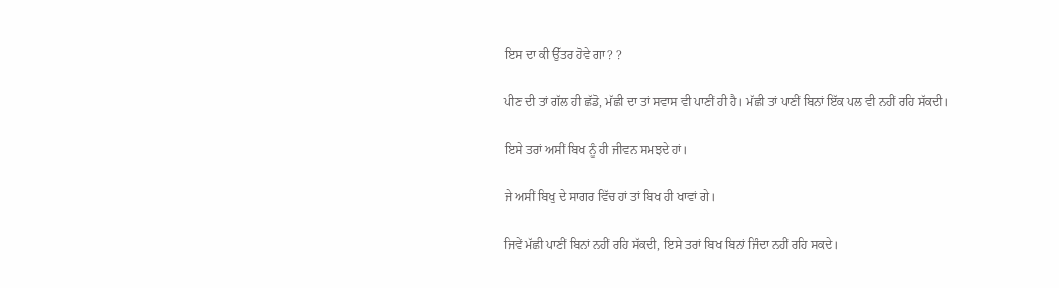ਇਸ ਦਾ ਕੀ ਉੱਤਰ ਹੋਵੇ ਗਾ? ?

ਪੀਣ ਦੀ ਤਾਂ ਗੱਲ ਹੀ ਛੱਡੋ, ਮੱਛੀ ਦਾ ਤਾਂ ਸਵਾਸ ਵੀ ਪਾਣੀਂ ਹੀ ਹੈ। ਮੱਛੀ ਤਾਂ ਪਾਣੀਂ ਬਿਨਾਂ ਇੱਕ ਪਲ ਵੀ ਨਹੀਂ ਰਹਿ ਸੱਕਦੀ।

ਇਸੇ ਤਰਾਂ ਅਸੀਂ ਬਿਖ ਨੂੰ ਹੀ ਜੀਵਨ ਸਮਝਦੇ ਹਾਂ।

ਜੇ ਅਸੀਂ ਬਿਖੁ ਦੇ ਸਾਗਰ ਵਿੱਚ ਹਾਂ ਤਾਂ ਬਿਖ ਹੀ ਖਾਵਾਂ ਗੇ।

ਜਿਵੇਂ ਮੱਛੀ ਪਾਣੀਂ ਬਿਨਾਂ ਨਹੀਂ ਰਹਿ ਸੱਕਦੀ, ਇਸੇ ਤਰਾਂ ਬਿਖ ਬਿਨਾਂ ਜਿੰਦਾ ਨਹੀਂ ਰਹਿ ਸਕਦੇ।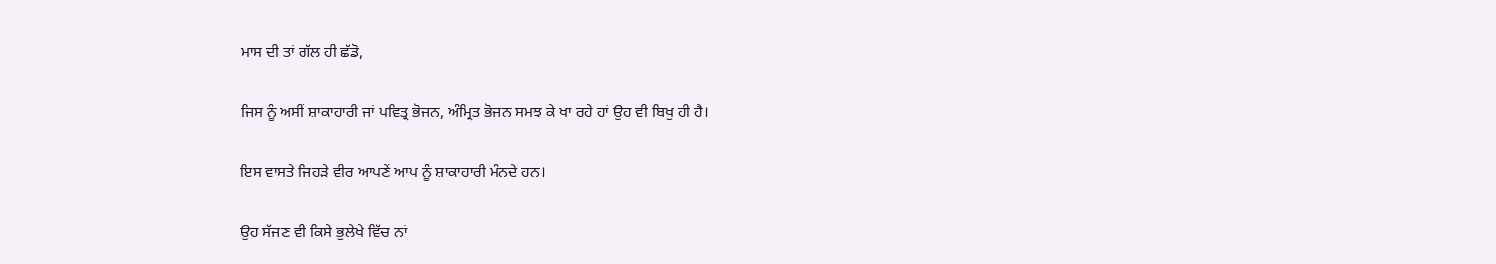ਮਾਸ ਦੀ ਤਾਂ ਗੱਲ ਹੀ ਛੱਡੋ,

ਜਿਸ ਨੂੰ ਅਸੀਂ ਸ਼ਾਕਾਹਾਰੀ ਜਾਂ ਪਵਿਤ੍ਰ ਭੋਜਨ, ਅੰਮ੍ਰਿਤ ਭੋਜਨ ਸਮਝ ਕੇ ਖਾ ਰਹੇ ਹਾਂ ਉਹ ਵੀ ਬਿਖੁ ਹੀ ਹੈ।

ਇਸ ਵਾਸਤੇ ਜਿਹੜੇ ਵੀਰ ਆਪਣੇਂ ਆਪ ਨੂੰ ਸ਼ਾਕਾਹਾਰੀ ਮੰਨਦੇ ਹਨ।

ਉਹ ਸੱਜਣ ਵੀ ਕਿਸੇ ਭੁਲੇਖੇ ਵਿੱਚ ਨਾਂ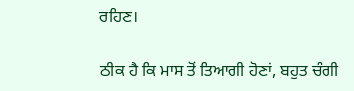ਰਹਿਣ।

ਠੀਕ ਹੈ ਕਿ ਮਾਸ ਤੋਂ ਤਿਆਗੀ ਹੋਣਾਂ, ਬਹੁਤ ਚੰਗੀ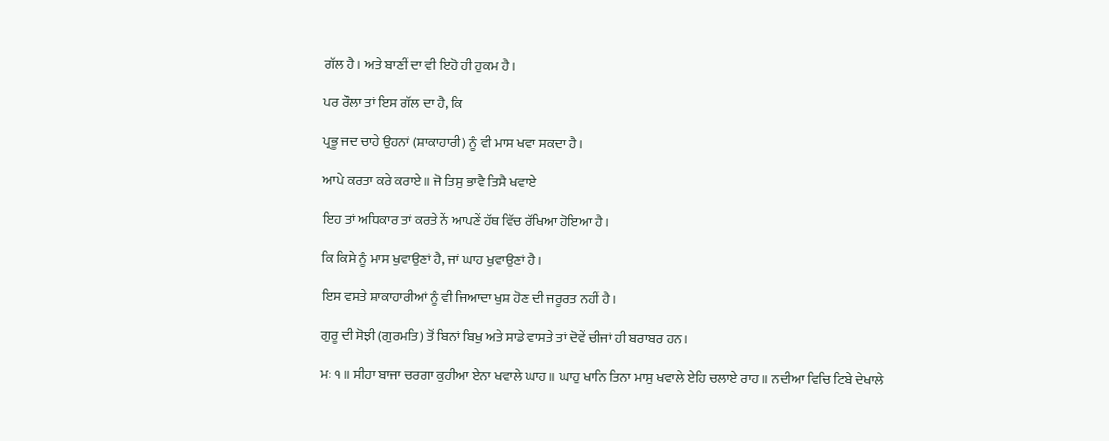ਗੱਲ ਹੈ। ਅਤੇ ਬਾਣੀਂ ਦਾ ਵੀ ਇਹੋ ਹੀ ਹੁਕਮ ਹੈ।

ਪਰ ਰੌਲਾ ਤਾਂ ਇਸ ਗੱਲ ਦਾ ਹੈ, ਕਿ

ਪ੍ਰਭੂ ਜਦ ਚਾਹੇ ਉਹਨਾਂ (ਸ਼ਾਕਾਹਾਰੀ) ਨੂੰ ਵੀ ਮਾਸ ਖਵਾ ਸਕਦਾ ਹੈ।

ਆਪੇ ਕਰਤਾ ਕਰੇ ਕਰਾਏ॥ ਜੋ ਤਿਸੁ ਭਾਵੈ ਤਿਸੈ ਖਵਾਏ

ਇਹ ਤਾਂ ਅਧਿਕਾਰ ਤਾਂ ਕਰਤੇ ਨੇਂ ਆਪਣੇਂ ਹੱਥ ਵਿੱਚ ਰੱਖਿਆ ਹੋਇਆ ਹੈ।

ਕਿ ਕਿਸੇ ਨੂੰ ਮਾਸ ਖੁਵਾਉਣਾਂ ਹੈ, ਜਾਂ ਘਾਹ ਖੁਵਾਉਣਾਂ ਹੈ।

ਇਸ ਵਸਤੇ ਸ਼ਾਕਾਹਾਰੀਆਂ ਨੂੰ ਵੀ ਜਿਆਦਾ ਖੁਸ਼ ਹੋਣ ਦੀ ਜਰੂਰਤ ਨਹੀਂ ਹੈ।

ਗੁਰੂ ਦੀ ਸੋਝੀ (ਗੁਰਮਤਿ) ਤੋਂ ਬਿਨਾਂ ਬਿਖੁ ਅਤੇ ਸਾਡੇ ਵਾਸਤੇ ਤਾਂ ਦੋਵੇਂ ਚੀਜਾਂ ਹੀ ਬਰਾਬਰ ਹਨ।

ਮਃ ੧॥ ਸੀਹਾ ਬਾਜਾ ਚਰਗਾ ਕੁਹੀਆ ਏਨਾ ਖਵਾਲੇ ਘਾਹ॥ ਘਾਹੁ ਖਾਨਿ ਤਿਨਾ ਮਾਸੁ ਖਵਾਲੇ ਏਹਿ ਚਲਾਏ ਰਾਹ॥ ਨਦੀਆ ਵਿਚਿ ਟਿਬੇ ਦੇਖਾਲੇ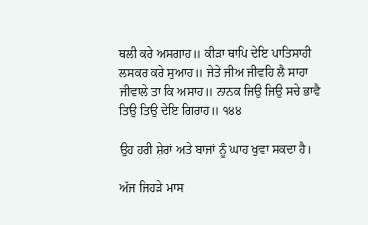ਥਲੀ ਕਰੇ ਅਸਗਾਹ॥ ਕੀੜਾ ਥਾਪਿ ਦੇਇ ਪਾਤਿਸਾਹੀ ਲਸਕਰ ਕਰੇ ਸੁਆਹ॥ ਜੇਤੇ ਜੀਅ ਜੀਵਹਿ ਲੈ ਸਾਹਾ ਜੀਵਾਲੇ ਤਾ ਕਿ ਅਸਾਹ॥ ਨਾਨਕ ਜਿਉ ਜਿਉ ਸਚੇ ਭਾਵੈ ਤਿਉ ਤਿਉ ਦੇਇ ਗਿਰਾਹ॥ ੧੪੪

ਉਹ ਹਰੀ ਸ਼ੇਰਾਂ ਅਤੇ ਬਾਜਾਂ ਨੂੰ ਘਾਹ ਖੁਵਾ ਸਕਦਾ ਹੈ।

ਅੱਜ ਜਿਹੜੇ ਮਾਸ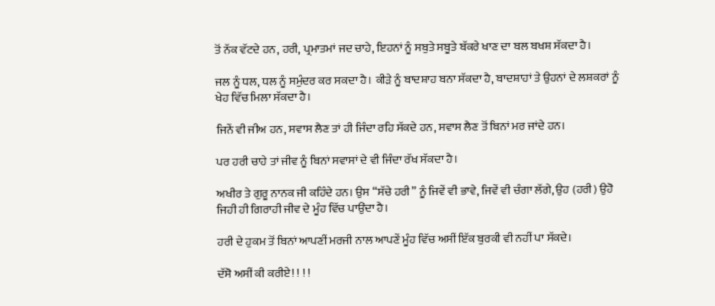ਤੋਂ ਨੱਕ ਵੱਟਦੇ ਹਨ, ਹਰੀ, ਪ੍ਰਮਾਤਮਾਂ ਜਦ ਚਾਹੇ, ਇਹਨਾਂ ਨੂੰ ਸਬੁਤੇ ਸਬੂਤੇ ਬੱਕਰੇ ਖਾਣ ਦਾ ਬਲ ਬਖਸ਼ ਸੱਕਦਾ ਹੈ।

ਜਲ ਨੂੰ ਧਲ, ਧਲ ਨੂੰ ਸਮੁੰਦਰ ਕਰ ਸਕਦਾ ਹੈ। ਕੀੜੇ ਨੂੰ ਬਾਦਸ਼ਾਹ ਬਨਾ ਸੱਕਦਾ ਹੈ, ਬਾਦਸ਼ਾਹਾਂ ਤੇ ਉਹਨਾਂ ਦੇ ਲਸ਼ਕਰਾਂ ਨੂੰ ਖੇਹ ਵਿੱਚ ਮਿਲਾ ਸੱਕਦਾ ਹੈ।

ਜਿਨੇਂ ਵੀ ਜੀਅ ਹਨ, ਸਵਾਸ ਲੈਣ ਤਾਂ ਹੀ ਜਿੰਦਾ ਰਹਿ ਸੱਕਦੇ ਹਨ, ਸਵਾਸ ਲੈਣ ਤੋਂ ਬਿਨਾਂ ਮਰ ਜਾਂਦੇ ਹਨ।

ਪਰ ਹਰੀ ਚਾਹੇ ਤਾਂ ਜੀਵ ਨੂੰ ਬਿਨਾਂ ਸਵਾਸਾਂ ਦੇ ਵੀ ਜਿੰਦਾ ਰੱਖ ਸੱਕਦਾ ਹੈ।

ਅਖੀਰ ਤੇ ਗੁਰੂ ਨਾਨਕ ਜੀ ਕਹਿੰਦੇ ਹਨ। ਉਸ “ਸੱਚੇ ਹਰੀ” ਨੂੰ ਜਿਵੇਂ ਵੀ ਭਾਵੇ, ਜਿਵੇਂ ਵੀ ਚੰਗਾ ਲੱਗੇ, ਉਹ (ਹਰੀ) ਉਹੋ ਜਿਹੀ ਹੀ ਗਿਰਾਹੀ ਜੀਵ ਦੇ ਮੂੰਹ ਵਿੱਚ ਪਾਉਂਦਾ ਹੈ।

ਹਰੀ ਦੇ ਹੁਕਮ ਤੋਂ ਬਿਨਾਂ ਆਪਣੀਂ ਮਰਜੀ ਨਾਲ ਆਪਣੇਂ ਮੂੰਹ ਵਿੱਚ ਅਸੀਂ ਇੱਕ ਬੁਰਕੀ ਵੀ ਨਹੀਂ ਪਾ ਸੱਕਦੇ।

ਦੱਸੋ ਅਸੀਂ ਕੀ ਕਰੀਏ! ! ! !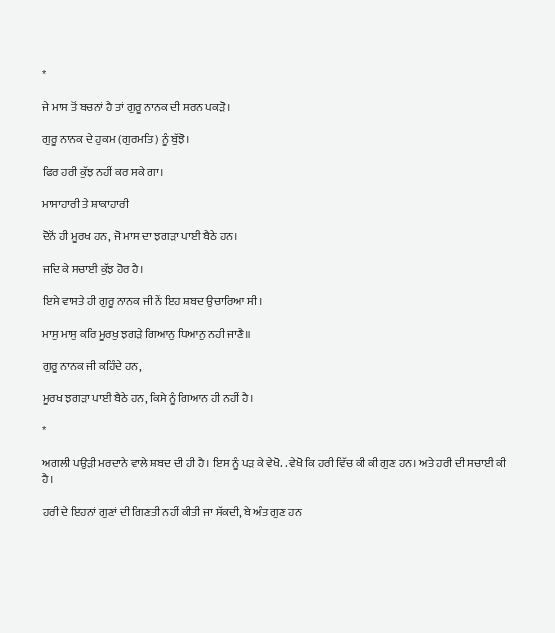*

ਜੇ ਮਾਸ ਤੋਂ ਬਚਨਾਂ ਹੈ ਤਾਂ ਗੁਰੂ ਨਾਨਕ ਦੀ ਸਰਨ ਪਕੜੋ।

ਗੁਰੂ ਨਾਨਕ ਦੇ ਹੁਕਮ (ਗੁਰਮਤਿ) ਨੂੰ ਬੁੱਝੋ।

ਫਿਰ ਹਰੀ ਕੁੱਝ ਨਹੀਂ ਕਰ ਸਕੇ ਗਾ।

ਮਾਸਾਹਾਰੀ ਤੇ ਸ਼ਾਕਾਹਾਰੀ

ਦੋਨੋਂ ਹੀ ਮੂਰਖ ਹਨ, ਜੋ ਮਾਸ ਦਾ ਝਗੜਾ ਪਾਈ ਬੈਠੇ ਹਨ।

ਜਦਿ ਕੇ ਸਚਾਈ ਕੁੱਝ ਹੋਰ ਹੈ।

ਇਸੇ ਵਾਸਤੇ ਹੀ ਗੁਰੂ ਨਾਨਕ ਜੀ ਨੇਂ ਇਹ ਸ਼ਬਦ ਉਚਾਰਿਆ ਸੀ।

ਮਾਸੁ ਮਾਸੁ ਕਰਿ ਮੂਰਖੁ ਝਗੜੇ ਗਿਆਨੁ ਧਿਆਨੁ ਨਹੀ ਜਾਣੈ॥

ਗੁਰੂ ਨਾਨਕ ਜੀ ਕਹਿੰਦੇ ਹਨ,

ਮੂਰਖ ਝਗੜਾ ਪਾਈ ਬੈਠੇ ਹਨ, ਕਿਸੇ ਨੂੰ ਗਿਆਨ ਹੀ ਨਹੀਂ ਹੈ।

*

ਅਗਲੀ ਪਉੜੀ ਮਰਦਾਨੇ ਵਾਲੇ ਸ਼ਬਦ ਦੀ ਹੀ ਹੈ। ਇਸ ਨੂੰ ਪੜ ਕੇ ਵੇਖੋ. . ਵੇਖੋ ਕਿ ਹਰੀ ਵਿੱਚ ਕੀ ਕੀ ਗੁਣ ਹਨ। ਅਤੇ ਹਰੀ ਦੀ ਸਚਾਈ ਕੀ ਹੈ।

ਹਰੀ ਦੇ ਇਹਨਾਂ ਗੁਣਾਂ ਦੀ ਗਿਣਤੀ ਨਹੀਂ ਕੀਤੀ ਜਾ ਸੱਕਦੀ, ਬੇ ਅੰਤ ਗੁਣ ਹਨ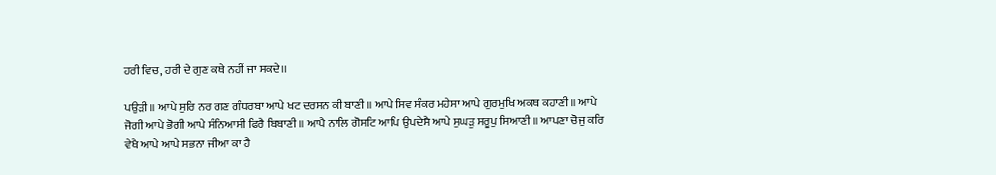ਹਰੀ ਵਿਚ, ਹਰੀ ਦੇ ਗੁਣ ਕਥੇ ਨਹੀਂ ਜਾ ਸਕਦੇ।।

ਪਉੜੀ॥ ਆਪੇ ਸੁਰਿ ਨਰ ਗਣ ਗੰਧਰਬਾ ਆਪੇ ਖਟ ਦਰਸਨ ਕੀ ਬਾਣੀ॥ ਆਪੇ ਸਿਵ ਸੰਕਰ ਮਹੇਸਾ ਆਪੇ ਗੁਰਮੁਖਿ ਅਕਥ ਕਹਾਣੀ॥ ਆਪੇ ਜੋਗੀ ਆਪੇ ਭੋਗੀ ਆਪੇ ਸੰਨਿਆਸੀ ਫਿਰੈ ਬਿਬਾਣੀ॥ ਆਪੈ ਨਾਲਿ ਗੋਸਟਿ ਆਪਿ ਉਪਦੇਸੈ ਆਪੇ ਸੁਘੜੁ ਸਰੂਪੁ ਸਿਆਣੀ॥ ਆਪਣਾ ਚੋਜੁ ਕਰਿ ਵੇਖੈ ਆਪੇ ਆਪੇ ਸਭਨਾ ਜੀਆ ਕਾ ਹੈ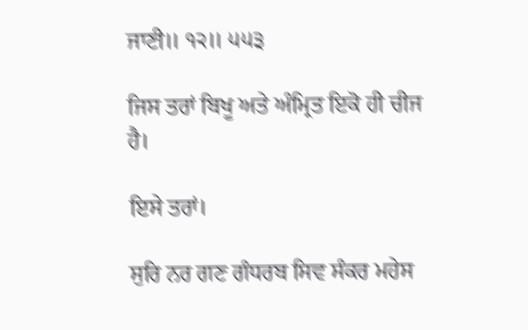ਜਾਣੀ॥ ੧੨॥ ੫੫੩

ਜਿਸ ਤਰਾਂ ਬਿਖੂ ਅਤੇ ਅੰਮ੍ਰਿਤ ਇਕੋ ਹੀ ਚੀਜ ਹੈ।

ਇਸੇ ਤਰਾਂ।

ਸੁਰਿ ਨਰ ਗਣ ਗੰਧਰਬ ਸਿਵ ਸੰਕਰ ਮਹੇਸ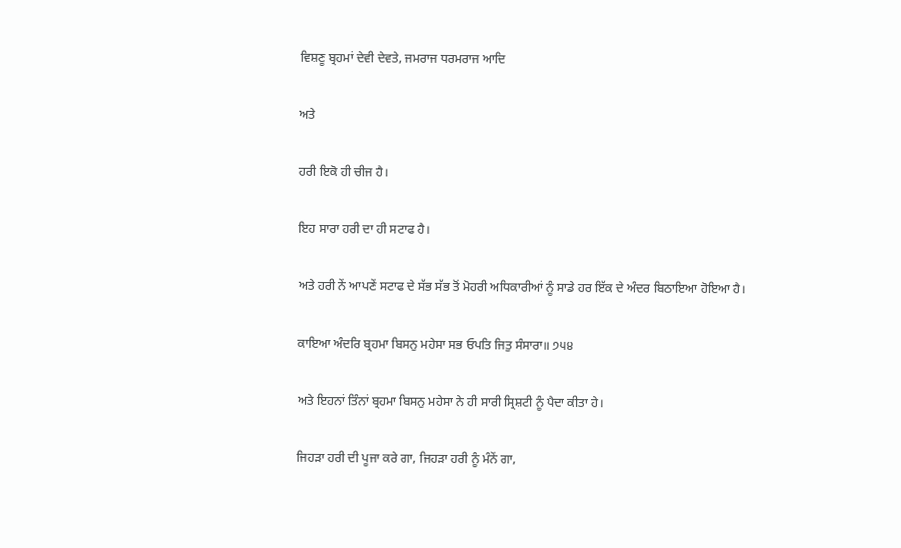ਵਿਸ਼ਣੂ ਬ੍ਰਹਮਾਂ ਦੇਵੀ ਦੇਵਤੇ, ਜਮਰਾਜ ਧਰਮਰਾਜ ਆਦਿ

ਅਤੇ

ਹਰੀ ਇਕੋ ਹੀ ਚੀਜ ਹੈ।

ਇਹ ਸਾਰਾ ਹਰੀ ਦਾ ਹੀ ਸਟਾਫ ਹੈ।

ਅਤੇ ਹਰੀ ਨੇਂ ਆਪਣੇਂ ਸਟਾਫ ਦੇ ਸੱਭ ਸੱਭ ਤੋਂ ਮੋਹਰੀ ਅਧਿਕਾਰੀਆਂ ਨੂੰ ਸਾਡੇ ਹਰ ਇੱਕ ਦੇ ਅੰਦਰ ਬਿਠਾਇਆ ਹੋਇਆ ਹੈ।

ਕਾਇਆ ਅੰਦਰਿ ਬ੍ਰਹਮਾ ਬਿਸਨੁ ਮਹੇਸਾ ਸਭ ਓਪਤਿ ਜਿਤੁ ਸੰਸਾਰਾ॥ ੭੫੪

ਅਤੇ ਇਹਨਾਂ ਤਿੰਨਾਂ ਬ੍ਰਹਮਾ ਬਿਸਨੁ ਮਹੇਸਾ ਨੇ ਹੀ ਸਾਰੀ ਸ੍ਰਿਸ਼ਟੀ ਨੂੰ ਪੈਦਾ ਕੀਤਾ ਹੇ।

ਜਿਹੜਾ ਹਰੀ ਦੀ ਪੂਜਾ ਕਰੇ ਗਾ, ਜਿਹੜਾ ਹਰੀ ਨੂੰ ਮੰਨੇਂ ਗਾ,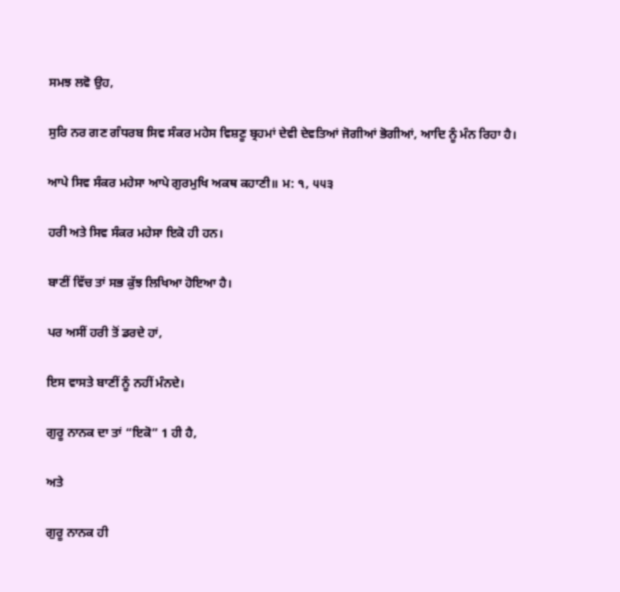ਸਮਝ ਲਵੋ ਉਹ,

ਸੁਰਿ ਨਰ ਗਣ ਗੰਧਰਬ ਸਿਵ ਸੰਕਰ ਮਹੇਸ ਵਿਸ਼ਣੂ ਬ੍ਰਹਮਾਂ ਦੇਵੀ ਦੇਵਤਿਆਂ ਜੋਗੀਆਂ ਭੋਗੀਆਂ, ਆਦਿ ਨੂੰ ਮੰਨ ਰਿਹਾ ਹੈ।

ਆਪੇ ਸਿਵ ਸੰਕਰ ਮਹੇਸਾ ਆਪੇ ਗੁਰਮੁਖਿ ਅਕਥ ਕਹਾਣੀ॥ ਮ: ੧, ੫੫੩

ਹਰੀ ਅਤੇ ਸਿਵ ਸੰਕਰ ਮਹੇਸਾ ਇਕੋ ਹੀ ਹਨ।

ਬਾਣੀਂ ਵਿੱਚ ਤਾਂ ਸਭ ਕੁੱਝ ਲਿਖਿਆ ਹੋਇਆ ਹੈ।

ਪਰ ਅਸੀਂ ਹਰੀ ਤੋਂ ਡਰਦੇ ਹਾਂ,

ਇਸ ਵਾਸਤੇ ਬਾਣੀਂ ਨੂੰ ਨਹੀਂ ਮੰਨਦੇ।

ਗੁਰੂ ਨਾਨਕ ਦਾ ਤਾਂ “ਇਕੋ” 1 ਹੀ ਹੈ,

ਅਤੇ

ਗੁਰੂ ਨਾਨਕ ਹੀ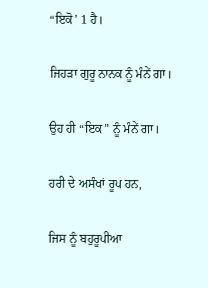“ਇਕੋ’ 1 ਹੈ।

ਜਿਹੜਾ ਗੁਰੂ ਨਾਨਕ ਨੂੰ ਮੰਨੇਂ ਗਾ।

ਉਹ ਹੀ “ਇਕ” ਨੂੰ ਮੰਨੇਂ ਗਾ।

ਹਰੀ ਦੇ ਅਸੰਖਾਂ ਰੂਪ ਹਨ,

ਜਿਸ ਨੂੰ ਬਹੁਰੂਪੀਆ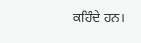ਕਹਿੰਦੇ ਹਨ।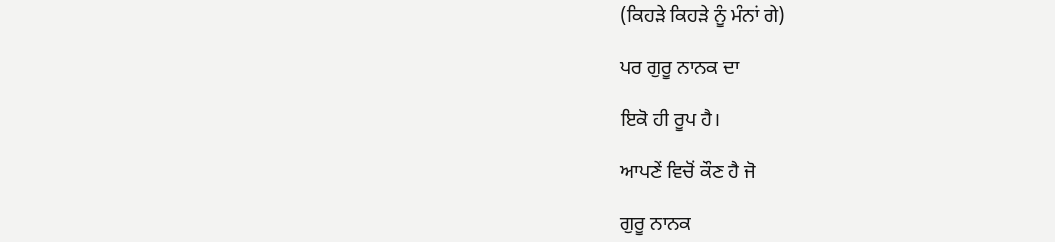(ਕਿਹੜੇ ਕਿਹੜੇ ਨੂੰ ਮੰਨਾਂ ਗੇ)

ਪਰ ਗੁਰੂ ਨਾਨਕ ਦਾ

ਇਕੋ ਹੀ ਰੂਪ ਹੈ।

ਆਪਣੇਂ ਵਿਚੋਂ ਕੌਣ ਹੈ ਜੋ

ਗੁਰੂ ਨਾਨਕ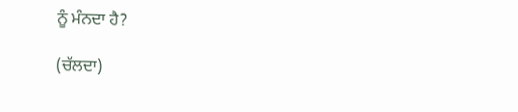ਨੂੰ ਮੰਨਦਾ ਹੈ?

(ਚੱਲਦਾ)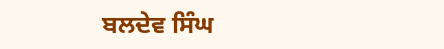ਬਲਦੇਵ ਸਿੰਘ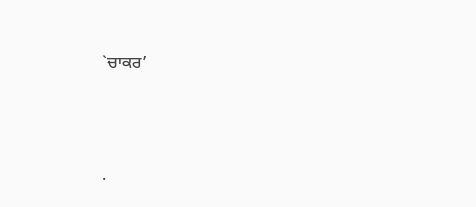`ਚਾਕਰ’




.